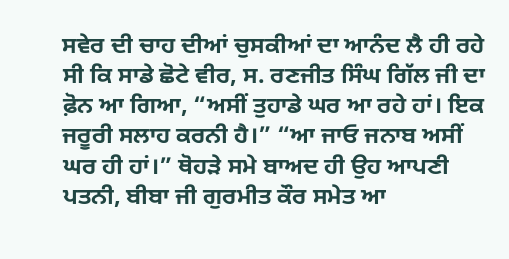ਸਵੇਰ ਦੀ ਚਾਹ ਦੀਆਂ ਚੁਸਕੀਆਂ ਦਾ ਆਨੰਦ ਲੈ ਹੀ ਰਹੇ ਸੀ ਕਿ ਸਾਡੇ ਛੋਟੇ ਵੀਰ, ਸ. ਰਣਜੀਤ ਸਿੰਘ ਗਿੱਲ ਜੀ ਦਾ ਫ਼ੋਨ ਆ ਗਿਆ, “ਅਸੀਂ ਤੁਹਾਡੇ ਘਰ ਆ ਰਹੇ ਹਾਂ। ਇਕ ਜਰੂਰੀ ਸਲਾਹ ਕਰਨੀ ਹੈ।” “ਆ ਜਾਓ ਜਨਾਬ ਅਸੀਂ ਘਰ ਹੀ ਹਾਂ।” ਥੋਹੜੇ ਸਮੇ ਬਾਅਦ ਹੀ ਉਹ ਆਪਣੀ ਪਤਨੀ, ਬੀਬਾ ਜੀ ਗੁਰਮੀਤ ਕੌਰ ਸਮੇਤ ਆ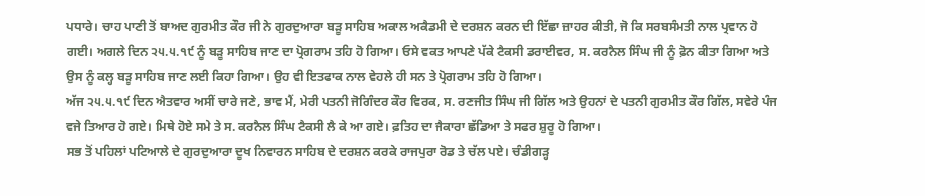ਪਧਾਰੇ। ਚਾਹ ਪਾਣੀ ਤੋਂ ਬਾਅਦ ਗੁਰਮੀਤ ਕੌਰ ਜੀ ਨੇ ਗੁਰਦੁਆਰਾ ਬੜੂ ਸਾਹਿਬ ਅਕਾਲ ਅਕੈਡਮੀ ਦੇ ਦਰਸ਼ਨ ਕਰਨ ਦੀ ਇੱਛਾ ਜ਼ਾਹਰ ਕੀਤੀ, ਜੋ ਕਿ ਸਰਬਸੰਮਤੀ ਨਾਲ ਪ੍ਰਵਾਨ ਹੋ ਗਈ। ਅਗਲੇ ਦਿਨ ੨੫.੫.੧੯ ਨੂੰ ਬੜੂ ਸਾਹਿਬ ਜਾਣ ਦਾ ਪ੍ਰੋਗਰਾਮ ਤਹਿ ਹੋ ਗਿਆ। ਓਸੇ ਵਕਤ ਆਪਣੇ ਪੱਕੇ ਟੈਕਸੀ ਡਰਾਈਵਰ, ਸ. ਕਰਨੈਲ ਸਿੰਘ ਜੀ ਨੂੰ ਫ਼ੋਨ ਕੀਤਾ ਗਿਆ ਅਤੇ ਉਸ ਨੂੰ ਕਲ੍ਹ ਬੜੂ ਸਾਹਿਬ ਜਾਣ ਲਈ ਕਿਹਾ ਗਿਆ। ਉਹ ਵੀ ਇਤਫਾਕ ਨਾਲ ਵੇਹਲੇ ਹੀ ਸਨ ਤੇ ਪ੍ਰੋਗਰਾਮ ਤਹਿ ਹੋ ਗਿਆ।
ਅੱਜ ੨੫.੫.੧੯ ਦਿਨ ਐਤਵਾਰ ਅਸੀਂ ਚਾਰੇ ਜਣੇ, ਭਾਵ ਮੈਂ, ਮੇਰੀ ਪਤਨੀ ਜੋਗਿੰਦਰ ਕੌਰ ਵਿਰਕ, ਸ. ਰਣਜੀਤ ਸਿੰਘ ਜੀ ਗਿੱਲ ਅਤੇ ਉਹਨਾਂ ਦੇ ਪਤਨੀ ਗੁਰਮੀਤ ਕੌਰ ਗਿੱਲ, ਸਵੇਰੇ ਪੰਜ ਵਜੇ ਤਿਆਰ ਹੋ ਗਏ। ਮਿਥੇ ਹੋਏ ਸਮੇ ਤੇ ਸ. ਕਰਨੈਲ ਸਿੰਘ ਟੈਕਸੀ ਲੈ ਕੇ ਆ ਗਏ। ਫ਼ਤਿਹ ਦਾ ਜੈਕਾਰਾ ਛੱਡਿਆ ਤੇ ਸਫਰ ਸ਼ੁਰੂ ਹੋ ਗਿਆ।
ਸਭ ਤੋਂ ਪਹਿਲਾਂ ਪਟਿਆਲੇ ਦੇ ਗੁਰਦੁਆਰਾ ਦੂਖ ਨਿਵਾਰਨ ਸਾਹਿਬ ਦੇ ਦਰਸ਼ਨ ਕਰਕੇ ਰਾਜਪੁਰਾ ਰੋਡ ਤੇ ਚੱਲ ਪਏ। ਚੰਡੀਗੜ੍ਹ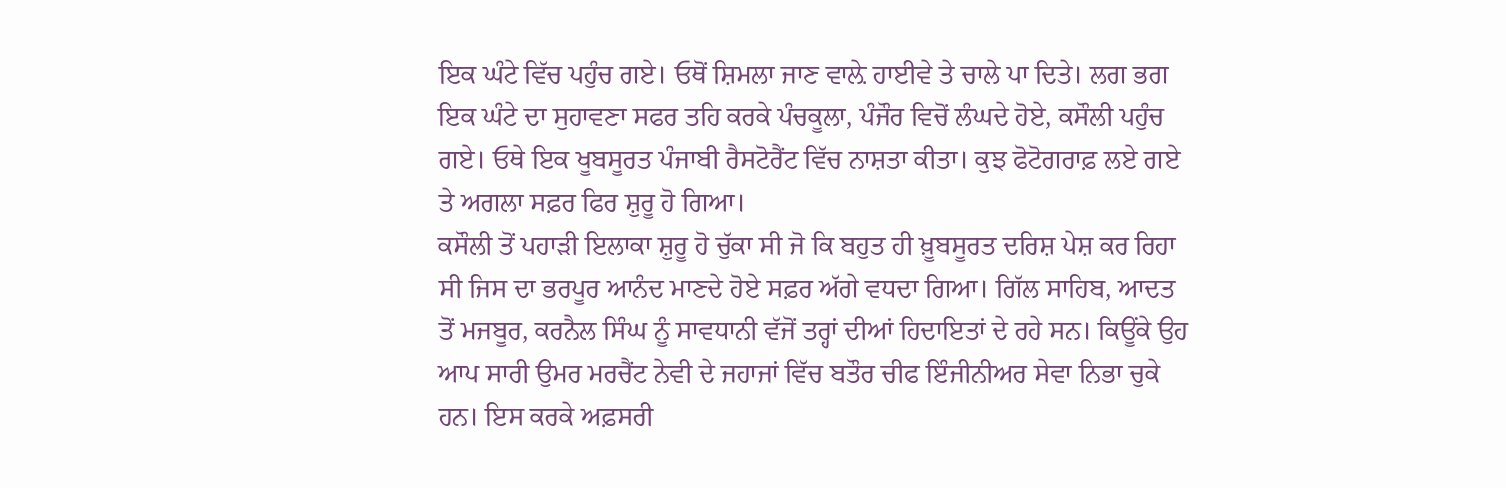ਇਕ ਘੰਟੇ ਵਿੱਚ ਪਹੁੰਚ ਗਏ। ਓਥੋਂ ਸ਼ਿਮਲਾ ਜਾਣ ਵਾਲ਼ੇ ਹਾਈਵੇ ਤੇ ਚਾਲੇ ਪਾ ਦਿਤੇ। ਲਗ ਭਗ ਇਕ ਘੰਟੇ ਦਾ ਸੁਹਾਵਣਾ ਸਫਰ ਤਹਿ ਕਰਕੇ ਪੰਚਕੂਲਾ, ਪੰਜੌਰ ਵਿਚੋਂ ਲੰਘਦੇ ਹੋਏ, ਕਸੌਲੀ ਪਹੁੰਚ ਗਏ। ਓਥੇ ਇਕ ਖੂਬਸੂਰਤ ਪੰਜਾਬੀ ਰੈਸਟੋਰੈਂਟ ਵਿੱਚ ਨਾਸ਼ਤਾ ਕੀਤਾ। ਕੁਝ ਫੋਟੋਗਰਾਫ਼ ਲਏ ਗਏ ਤੇ ਅਗਲਾ ਸਫ਼ਰ ਫਿਰ ਸ਼ੁਰੂ ਹੋ ਗਿਆ।
ਕਸੌਲੀ ਤੋਂ ਪਹਾੜੀ ਇਲਾਕਾ ਸ਼ੁਰੂ ਹੋ ਚੁੱਕਾ ਸੀ ਜੋ ਕਿ ਬਹੁਤ ਹੀ ਖ਼ੂਬਸੂਰਤ ਦਰਿਸ਼ ਪੇਸ਼ ਕਰ ਰਿਹਾ ਸੀ ਜਿਸ ਦਾ ਭਰਪੂਰ ਆਨੰਦ ਮਾਣਦੇ ਹੋਏ ਸਫ਼ਰ ਅੱਗੇ ਵਧਦਾ ਗਿਆ। ਗਿੱਲ ਸਾਹਿਬ, ਆਦਤ ਤੋਂ ਮਜਬੂਰ, ਕਰਨੈਲ ਸਿੰਘ ਨੂੰ ਸਾਵਧਾਨੀ ਵੱਜੋਂ ਤਰ੍ਹਾਂ ਦੀਆਂ ਹਿਦਾਇਤਾਂ ਦੇ ਰਹੇ ਸਨ। ਕਿਊਂਕੇ ਉਹ ਆਪ ਸਾਰੀ ਉਮਰ ਮਰਚੈਂਟ ਨੇਵੀ ਦੇ ਜਹਾਜਾਂ ਵਿੱਚ ਬਤੌਰ ਚੀਫ ਇੰਜੀਨੀਅਰ ਸੇਵਾ ਨਿਭਾ ਚੁਕੇ ਹਨ। ਇਸ ਕਰਕੇ ਅਫ਼ਸਰੀ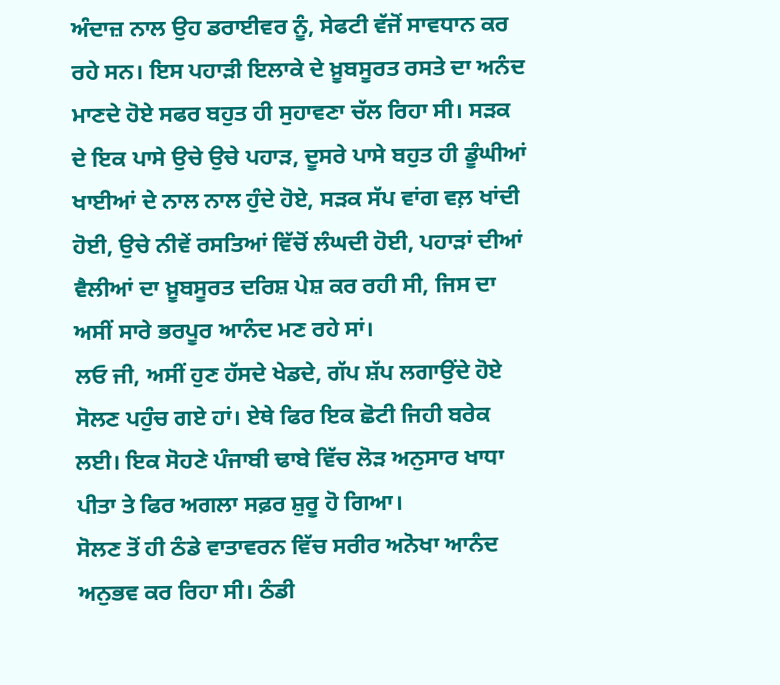ਅੰਦਾਜ਼ ਨਾਲ ਉਹ ਡਰਾਈਵਰ ਨੂੰ, ਸੇਫਟੀ ਵੱਜੋਂ ਸਾਵਧਾਨ ਕਰ ਰਹੇ ਸਨ। ਇਸ ਪਹਾੜੀ ਇਲਾਕੇ ਦੇ ਖ਼ੂਬਸੂਰਤ ਰਸਤੇ ਦਾ ਅਨੰਦ ਮਾਣਦੇ ਹੋਏ ਸਫਰ ਬਹੁਤ ਹੀ ਸੁਹਾਵਣਾ ਚੱਲ ਰਿਹਾ ਸੀ। ਸੜਕ ਦੇ ਇਕ ਪਾਸੇ ਉਚੇ ਉਚੇ ਪਹਾੜ, ਦੂਸਰੇ ਪਾਸੇ ਬਹੁਤ ਹੀ ਡੂੰਘੀਆਂ ਖਾਈਆਂ ਦੇ ਨਾਲ ਨਾਲ ਹੁੰਦੇ ਹੋਏ, ਸੜਕ ਸੱਪ ਵਾਂਗ ਵਲ਼ ਖਾਂਦੀ ਹੋਈ, ਉਚੇ ਨੀਵੇਂ ਰਸਤਿਆਂ ਵਿੱਚੋਂ ਲੰਘਦੀ ਹੋਈ, ਪਹਾੜਾਂ ਦੀਆਂ ਵੈਲੀਆਂ ਦਾ ਖ਼ੂਬਸੂਰਤ ਦਰਿਸ਼ ਪੇਸ਼ ਕਰ ਰਹੀ ਸੀ, ਜਿਸ ਦਾ ਅਸੀਂ ਸਾਰੇ ਭਰਪੂਰ ਆਨੰਦ ਮਣ ਰਹੇ ਸਾਂ।
ਲਓ ਜੀ, ਅਸੀਂ ਹੁਣ ਹੱਸਦੇ ਖੇਡਦੇ, ਗੱਪ ਸ਼ੱਪ ਲਗਾਉਂਦੇ ਹੋਏ ਸੋਲਣ ਪਹੁੰਚ ਗਏ ਹਾਂ। ਏਥੇ ਫਿਰ ਇਕ ਛੋਟੀ ਜਿਹੀ ਬਰੇਕ ਲਈ। ਇਕ ਸੋਹਣੇ ਪੰਜਾਬੀ ਢਾਬੇ ਵਿੱਚ ਲੋੜ ਅਨੁਸਾਰ ਖਾਧਾ ਪੀਤਾ ਤੇ ਫਿਰ ਅਗਲਾ ਸਫ਼ਰ ਸ਼ੁਰੂ ਹੋ ਗਿਆ।
ਸੋਲਣ ਤੋਂ ਹੀ ਠੰਡੇ ਵਾਤਾਵਰਨ ਵਿੱਚ ਸਰੀਰ ਅਨੋਖਾ ਆਨੰਦ ਅਨੁਭਵ ਕਰ ਰਿਹਾ ਸੀ। ਠੰਡੀ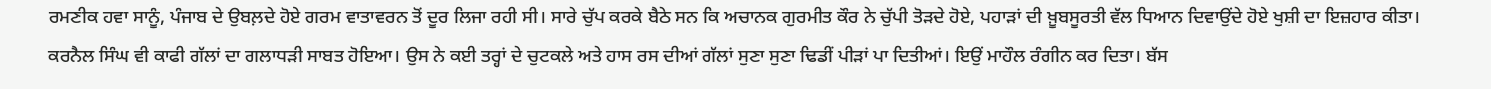ਰਮਣੀਕ ਹਵਾ ਸਾਨੂੰ, ਪੰਜਾਬ ਦੇ ਉਬਲ਼ਦੇ ਹੋਏ ਗਰਮ ਵਾਤਾਵਰਨ ਤੋਂ ਦੂਰ ਲਿਜਾ ਰਹੀ ਸੀ। ਸਾਰੇ ਚੁੱਪ ਕਰਕੇ ਬੈਠੇ ਸਨ ਕਿ ਅਚਾਨਕ ਗੁਰਮੀਤ ਕੌਰ ਨੇ ਚੁੱਪੀ ਤੋੜਦੇ ਹੋਏ, ਪਹਾੜਾਂ ਦੀ ਖ਼ੂਬਸੂਰਤੀ ਵੱਲ ਧਿਆਨ ਦਿਵਾਉਂਦੇ ਹੋਏ ਖੁਸ਼ੀ ਦਾ ਇਜ਼ਹਾਰ ਕੀਤਾ। ਕਰਨੈਲ ਸਿੰਘ ਵੀ ਕਾਫੀ ਗੱਲਾਂ ਦਾ ਗਲਾਧੜੀ ਸਾਬਤ ਹੋਇਆ। ਉਸ ਨੇ ਕਈ ਤਰ੍ਹਾਂ ਦੇ ਚੁਟਕਲੇ ਅਤੇ ਹਾਸ ਰਸ ਦੀਆਂ ਗੱਲਾਂ ਸੁਣਾ ਸੁਣਾ ਢਿਡੀਂ ਪੀੜਾਂ ਪਾ ਦਿਤੀਆਂ। ਇਉਂ ਮਾਹੌਲ ਰੰਗੀਨ ਕਰ ਦਿਤਾ। ਬੱਸ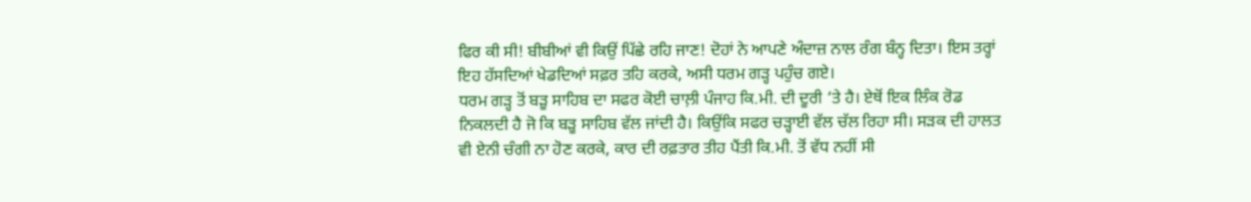ਫਿਰ ਕੀ ਸੀ! ਬੀਬੀਆਂ ਵੀ ਕਿਉਂ ਪਿੱਛੇ ਰਹਿ ਜਾਣ! ਦੋਹਾਂ ਨੇ ਆਪਣੇ ਅੰਦਾਜ਼ ਨਾਲ ਰੰਗ ਬੰਨ੍ਹ ਦਿਤਾ। ਇਸ ਤਰ੍ਹਾਂ ਇਹ ਹੱਸਦਿਆਂ ਖੇਡਦਿਆਂ ਸਫ਼ਰ ਤਹਿ ਕਰਕੇ, ਅਸੀ ਧਰਮ ਗੜ੍ਹ ਪਹੁੰਚ ਗਏ।
ਧਰਮ ਗੜ੍ਹ ਤੋਂ ਬੜੂ ਸਾਹਿਬ ਦਾ ਸਫਰ ਕੋਈ ਚਾਲ਼ੀ ਪੰਜਾਹ ਕਿ.ਮੀ. ਦੀ ਦੂਰੀ ‘ਤੇ ਹੈ। ਏਥੋਂ ਇਕ ਲਿੰਕ ਰੋਡ ਨਿਕਲਦੀ ਹੈ ਜੋ ਕਿ ਬੜੂ ਸਾਹਿਬ ਵੱਲ ਜਾਂਦੀ ਹੈ। ਕਿਉਂਕਿ ਸਫਰ ਚੜ੍ਹਾਈ ਵੱਲ ਚੱਲ ਰਿਹਾ ਸੀ। ਸੜਕ ਦੀ ਹਾਲਤ ਵੀ ਏਨੀ ਚੰਗੀ ਨਾ ਹੋਣ ਕਰਕੇ, ਕਾਰ ਦੀ ਰਫ਼ਤਾਰ ਤੀਹ ਪੈਂਤੀ ਕਿ.ਮੀ. ਤੋਂ ਵੱਧ ਨਹੀਂ ਸੀ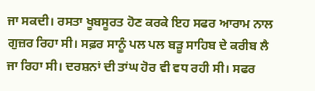ਜਾ ਸਕਦੀ। ਰਸਤਾ ਖੂਬਸੂਰਤ ਹੋਣ ਕਰਕੇ ਇਹ ਸਫਰ ਆਰਾਮ ਨਾਲ ਗੁਜ਼ਰ ਰਿਹਾ ਸੀ। ਸਫ਼ਰ ਸਾਨੂੰ ਪਲ ਪਲ ਬੜੂ ਸਾਹਿਬ ਦੇ ਕਰੀਬ ਲੈ ਜਾ ਰਿਹਾ ਸੀ। ਦਰਸ਼ਨਾਂ ਦੀ ਤਾਂਘ ਹੋਰ ਵੀ ਵਧ ਰਹੀ ਸੀ। ਸਫਰ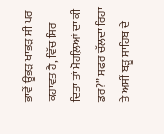ਭਾਵੇਂ ਊਭੜ ਖਾਭੜ ਸੀ ਪਰ ਕਹਾਵਤ ਹੈ, ਵਿੱਚ ਸਿਰ ਦਿਤਾ ਤਾਂ ਮੋਹਲ਼ਿਆਂ ਦਾ ਕੀ ਡਰ?” ਸਫਰ ਚੱਲਦਾ ਰਿਹਾ ਤੇ ਅਸੀਂ ਬੜੂ ਸਾਹਿਬ ਦੇ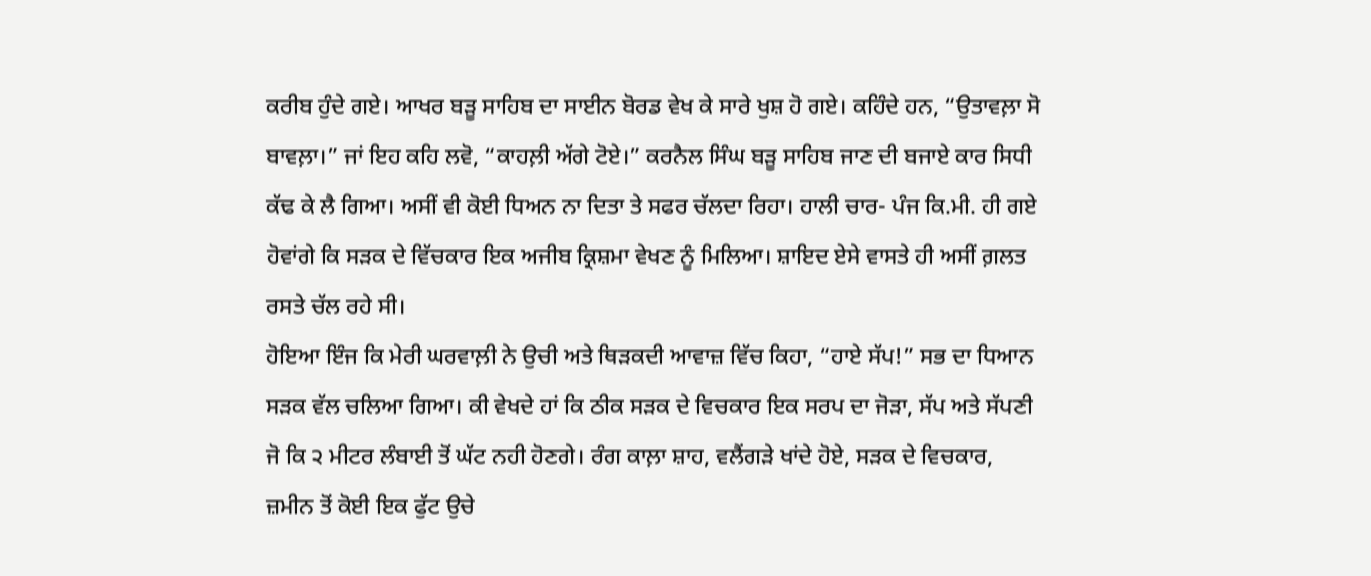ਕਰੀਬ ਹੁੰਦੇ ਗਏ। ਆਖਰ ਬੜੂ ਸਾਹਿਬ ਦਾ ਸਾਈਨ ਬੋਰਡ ਵੇਖ ਕੇ ਸਾਰੇ ਖੁਸ਼ ਹੋ ਗਏ। ਕਹਿੰਦੇ ਹਨ, “ਉਤਾਵਲ਼ਾ ਸੋ ਬਾਵਲ਼ਾ।” ਜਾਂ ਇਹ ਕਹਿ ਲਵੋ, “ਕਾਹਲ਼ੀ ਅੱਗੇ ਟੋਏ।” ਕਰਨੈਲ ਸਿੰਘ ਬੜੂ ਸਾਹਿਬ ਜਾਣ ਦੀ ਬਜਾਏ ਕਾਰ ਸਿਧੀ ਕੱਢ ਕੇ ਲੈ ਗਿਆ। ਅਸੀਂ ਵੀ ਕੋਈ ਧਿਅਨ ਨਾ ਦਿਤਾ ਤੇ ਸਫਰ ਚੱਲਦਾ ਰਿਹਾ। ਹਾਲੀ ਚਾਰ- ਪੰਜ ਕਿ.ਮੀ. ਹੀ ਗਏ ਹੋਵਾਂਗੇ ਕਿ ਸੜਕ ਦੇ ਵਿੱਚਕਾਰ ਇਕ ਅਜੀਬ ਕ੍ਰਿਸ਼ਮਾ ਵੇਖਣ ਨੂੰ ਮਿਲਿਆ। ਸ਼ਾਇਦ ਏਸੇ ਵਾਸਤੇ ਹੀ ਅਸੀਂ ਗ਼ਲਤ ਰਸਤੇ ਚੱਲ ਰਹੇ ਸੀ।
ਹੋਇਆ ਇੰਜ ਕਿ ਮੇਰੀ ਘਰਵਾਲ਼ੀ ਨੇ ਉਚੀ ਅਤੇ ਥਿੜਕਦੀ ਆਵਾਜ਼ ਵਿੱਚ ਕਿਹਾ, “ਹਾਏ ਸੱਪ!” ਸਭ ਦਾ ਧਿਆਨ ਸੜਕ ਵੱਲ ਚਲਿਆ ਗਿਆ। ਕੀ ਵੇਖਦੇ ਹਾਂ ਕਿ ਠੀਕ ਸੜਕ ਦੇ ਵਿਚਕਾਰ ਇਕ ਸਰਪ ਦਾ ਜੋੜਾ, ਸੱਪ ਅਤੇ ਸੱਪਣੀ ਜੋ ਕਿ ੨ ਮੀਟਰ ਲੰਬਾਈ ਤੋਂ ਘੱਟ ਨਹੀ ਹੋਣਗੇ। ਰੰਗ ਕਾਲ਼ਾ ਸ਼ਾਹ, ਵਲੈਂਗੜੇ ਖਾਂਦੇ ਹੋਏ, ਸੜਕ ਦੇ ਵਿਚਕਾਰ, ਜ਼ਮੀਨ ਤੋਂ ਕੋਈ ਇਕ ਫੁੱਟ ਉਚੇ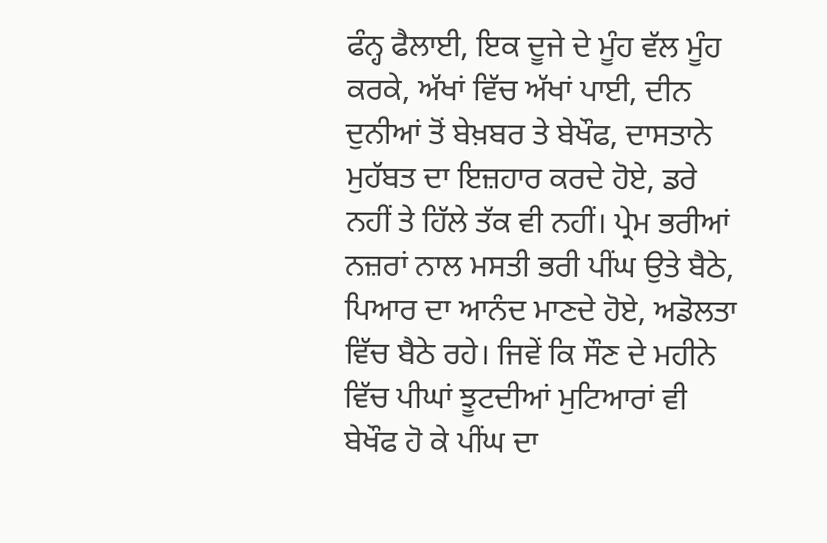ਫੰਨ੍ਹ ਫੈਲਾਈ, ਇਕ ਦੂਜੇ ਦੇ ਮੂੰਹ ਵੱਲ ਮੂੰਹ ਕਰਕੇ, ਅੱਖਾਂ ਵਿੱਚ ਅੱਖਾਂ ਪਾਈ, ਦੀਨ ਦੁਨੀਆਂ ਤੋਂ ਬੇਖ਼ਬਰ ਤੇ ਬੇਖੌਫ, ਦਾਸਤਾਨੇ ਮੁਹੱਬਤ ਦਾ ਇਜ਼ਹਾਰ ਕਰਦੇ ਹੋਏ, ਡਰੇ ਨਹੀਂ ਤੇ ਹਿੱਲੇ ਤੱਕ ਵੀ ਨਹੀਂ। ਪ੍ਰੇਮ ਭਰੀਆਂ ਨਜ਼ਰਾਂ ਨਾਲ ਮਸਤੀ ਭਰੀ ਪੀਂਘ ਉਤੇ ਬੈਠੇ, ਪਿਆਰ ਦਾ ਆਨੰਦ ਮਾਣਦੇ ਹੋਏ, ਅਡੋਲਤਾ ਵਿੱਚ ਬੈਠੇ ਰਹੇ। ਜਿਵੇਂ ਕਿ ਸੌਣ ਦੇ ਮਹੀਨੇ ਵਿੱਚ ਪੀਘਾਂ ਝੂਟਦੀਆਂ ਮੁਟਿਆਰਾਂ ਵੀ ਬੇਖੌਫ ਹੋ ਕੇ ਪੀਂਘ ਦਾ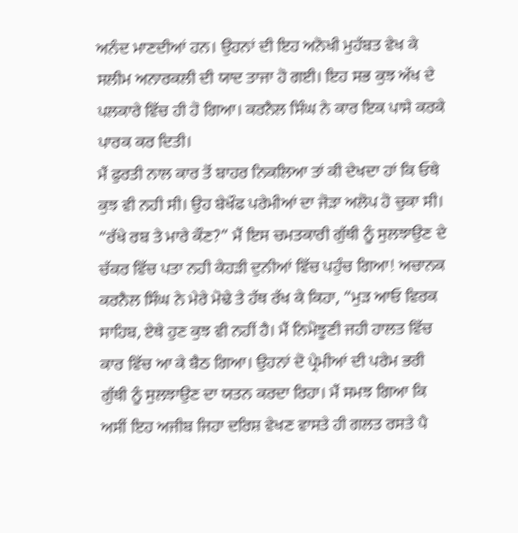ਅਨੰਦ ਮਾਣਦੀਆਂ ਹਨ। ਉਹਨਾਂ ਦੀ ਇਹ ਅਨੋਖੀ ਮੁਹੱਬਤ ਵੇਖ ਕੇ ਸਲੀਮ ਅਨਾਰਕਲੀ ਦੀ ਯਾਦ ਤਾਜਾ ਹੋ ਗਈ। ਇਹ ਸਭ ਕੁਝ ਅੱਖ ਦੇ ਪਲਕਾਰੇ ਵਿੱਚ ਹੀ ਹੋ ਗਿਆ। ਕਰਨੈਲ ਸਿੰਘ ਨੇ ਕਾਰ ਇਕ ਪਾਸੇ ਕਰਕੇ ਪਾਰਕ ਕਰ ਦਿਤੀ।
ਮੈਂ ਫੁਰਤੀ ਨਾਲ ਕਾਰ ਤੋਂ ਬਾਹਰ ਨਿਕਲਿਆ ਤਾਂ ਕੀ ਦੇਖਦਾ ਹਾਂ ਕਿ ਓਥੇ ਕੁਝ ਵੀ ਨਹੀ ਸੀ। ਉਹ ਬੇਖੌਫ ਪਰੇਮੀਆਂ ਦਾ ਜੋੜਾ ਅਲੋਪ ਹੋ ਚੁਕਾ ਸੀ। “ਰੱਖੇ ਰਬ ਤੇ ਮਾਰੇ ਕੌਣ?” ਮੈਂ ਇਸ ਚਮਤਕਾਰੀ ਗੁੱਥੀ ਨੂੰ ਸੁਲਝਾਉਣ ਦੇ ਚੱਕਰ ਵਿੱਚ ਪਤਾ ਨਹੀ ਕੇਹੜੀ ਦੁਨੀਆਂ ਵਿੱਚ ਪਹੁੰਚ ਗਿਆ! ਅਚਾਨਕ ਕਰਨੈਲ ਸਿੰਘ ਨੇ ਮੇਰੇ ਮੋਢੇ ਤੇ ਹੱਥ ਰੱਖ ਕੇ ਕਿਹਾ, “ਮੁੜ ਆਓ ਵਿਰਕ ਸਾਹਿਬ, ਏਥੇ ਹੁਣ ਕੁਝ ਵੀ ਨਹੀਂ ਹੈ। ਮੈਂ ਨਿਮੋਝੂਣੀ ਜਹੀ ਹਾਲਤ ਵਿੱਚ ਕਾਰ ਵਿੱਚ ਆ ਕੇ ਬੈਠ ਗਿਆ। ਉਹਨਾਂ ਦੋ ਪ੍ਰੇਮੀਆਂ ਦੀ ਪਰੇਮ ਭਰੀ ਗੁੱਥੀ ਨੂੰ ਸੁਲਝਾਉਣ ਦਾ ਯਤਨ ਕਰਦਾ ਰਿਹਾ। ਮੈਂ ਸਮਝ ਗਿਆ ਕਿ ਅਸੀਂ ਇਹ ਅਜੀਬ ਜਿਹਾ ਦਰਿਸ਼ ਵੇਖਣ ਵਾਸਤੇ ਹੀ ਗਲਤ ਰਸਤੇ ਪੈ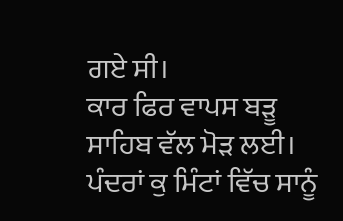ਗਏ ਸੀ।
ਕਾਰ ਫਿਰ ਵਾਪਸ ਬੜੂ ਸਾਹਿਬ ਵੱਲ ਮੋੜ ਲਈ। ਪੰਦਰਾਂ ਕੁ ਮਿੰਟਾਂ ਵਿੱਚ ਸਾਨੂੰ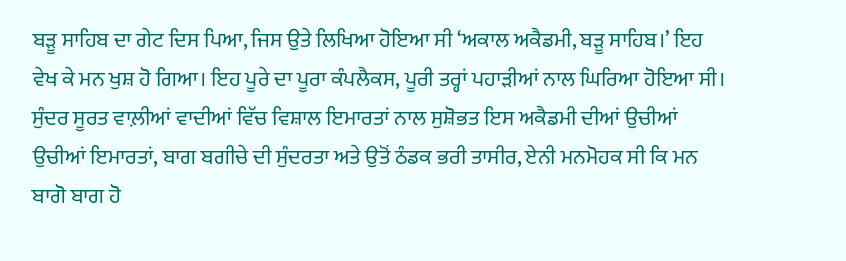ਬੜੂ ਸਾਹਿਬ ਦਾ ਗੇਟ ਦਿਸ ਪਿਆ, ਜਿਸ ਉਤੇ ਲਿਖਿਆ ਹੋਇਆ ਸੀ ‘ਅਕਾਲ ਅਕੈਡਮੀ, ਬੜੂ ਸਾਹਿਬ।’ ਇਹ ਵੇਖ ਕੇ ਮਨ ਖੁਸ਼ ਹੋ ਗਿਆ। ਇਹ ਪੂਰੇ ਦਾ ਪੂਰਾ ਕੰਪਲੈਕਸ, ਪੂਰੀ ਤਰ੍ਹਾਂ ਪਹਾੜੀਆਂ ਨਾਲ ਘਿਰਿਆ ਹੋਇਆ ਸੀ। ਸੁੰਦਰ ਸੂਰਤ ਵਾਲ਼ੀਆਂ ਵਾਦੀਆਂ ਵਿੱਚ ਵਿਸ਼ਾਲ ਇਮਾਰਤਾਂ ਨਾਲ ਸੁਸ਼ੋਭਤ ਇਸ ਅਕੈਡਮੀ ਦੀਆਂ ਉਚੀਆਂ ਉਚੀਆਂ ਇਮਾਰਤਾਂ, ਬਾਗ ਬਗੀਚੇ ਦੀ ਸੁੰਦਰਤਾ ਅਤੇ ਉਤੋਂ ਠੰਡਕ ਭਰੀ ਤਾਸੀਰ, ਏਨੀ ਮਨਮੋਹਕ ਸੀ ਕਿ ਮਨ ਬਾਗੋ ਬਾਗ ਹੋ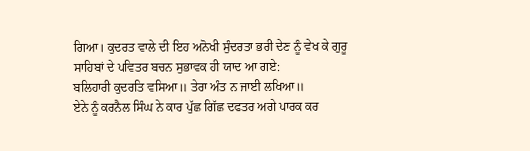ਗਿਆ। ਕੁਦਰਤ ਵਾਲੇ ਦੀ ਇਹ ਅਨੋਖੀ ਸੁੰਦਰਤਾ ਭਰੀ ਦੇਣ ਨੂੰ ਵੇਖ ਕੇ ਗੁਰੂ ਸਾਹਿਬਾਂ ਦੇ ਪਵਿਤਰ ਬਚਨ ਸੁਭਾਵਕ ਹੀ ਯਾਦ ਆ ਗਏ:
ਬਲਿਹਾਰੀ ਕੁਦਰਤਿ ਵਸਿਆ॥ ਤੇਰਾ ਅੰਤ ਨ ਜਾਈ ਲਖਿਆ॥
ਏਨੇ ਨੂੰ ਕਰਨੈਲ ਸਿੰਘ ਨੇ ਕਾਰ ਪੁੱਛ ਗਿੱਛ ਦਫਤਰ ਅਗੇ ਪਾਰਕ ਕਰ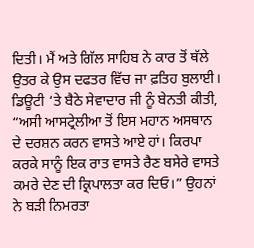ਦਿਤੀ। ਮੈਂ ਅਤੇ ਗਿੱਲ ਸਾਹਿਬ ਨੇ ਕਾਰ ਤੋਂ ਥੱਲੇ ਉਤਰ ਕੇ ਉਸ ਦਫਤਰ ਵਿੱਚ ਜਾ ਫ਼ਤਿਹ ਬੁਲਾਈ। ਡਿਊਟੀ ‘ਤੇ ਬੈਠੇ ਸੇਵਾਦਾਰ ਜੀ ਨੂੰ ਬੇਨਤੀ ਕੀਤੀ, “ਅਸੀ ਆਸਟ੍ਰੇਲੀਆ ਤੋਂ ਇਸ ਮਹਾਨ ਅਸਥਾਨ ਦੇ ਦਰਸ਼ਨ ਕਰਨ ਵਾਸਤੇ ਆਏ ਹਾਂ। ਕਿਰਪਾ ਕਰਕੇ ਸਾਨੂੰ ਇਕ ਰਾਤ ਵਾਸਤੇ ਰੈਣ ਬਸੇਰੇ ਵਾਸਤੇ ਕਮਰੇ ਦੇਣ ਦੀ ਕ੍ਰਿਪਾਲਤਾ ਕਰ ਦਿਓ।” ਉਹਨਾਂ ਨੇ ਬੜੀ ਨਿਮਰਤਾ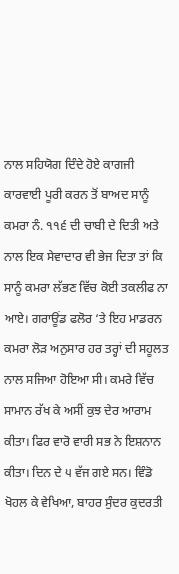ਨਾਲ ਸਹਿਯੋਗ ਦਿੰਦੇ ਹੋਏ ਕਾਗਜੀ ਕਾਰਵਾਈ ਪੂਰੀ ਕਰਨ ਤੋਂ ਬਾਅਦ ਸਾਨੂੰ ਕਮਰਾ ਨੰ. ੧੧੬ ਦੀ ਚਾਬੀ ਦੇ ਦਿਤੀ ਅਤੇ ਨਾਲ ਇਕ ਸੇਵਾਦਾਰ ਵੀ ਭੇਜ ਦਿਤਾ ਤਾਂ ਕਿ ਸਾਨੂੰ ਕਮਰਾ ਲੱਭਣ ਵਿੱਚ ਕੋਈ ਤਕਲੀਫ ਨਾ ਆਏ। ਗਰਾਊਂਡ ਫਲੋਰ ‘ਤੇ ਇਹ ਮਾਡਰਨ ਕਮਰਾ ਲੋੜ ਅਨੁਸਾਰ ਹਰ ਤਰ੍ਹਾਂ ਦੀ ਸਹੂਲਤ ਨਾਲ ਸਜਿਆ ਹੋਇਆ ਸੀ। ਕਮਰੇ ਵਿੱਚ ਸਾਮਾਨ ਰੱਖ ਕੇ ਅਸੀਂ ਕੁਝ ਦੇਰ ਆਰਾਮ ਕੀਤਾ। ਫਿਰ ਵਾਰੋ ਵਾਰੀ ਸਭ ਨੇ ਇਸ਼ਨਾਨ ਕੀਤਾ। ਦਿਨ ਦੇ ੫ ਵੱਜ ਗਏ ਸਨ। ਵਿੰਡੋ ਖੋਹਲ ਕੇ ਵੇਖਿਆ, ਬਾਹਰ ਸੁੰਦਰ ਕੁਦਰਤੀ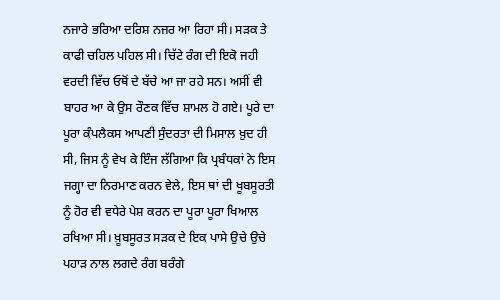ਨਜਾਰੇ ਭਰਿਆ ਦਰਿਸ਼ ਨਜਰ ਆ ਰਿਹਾ ਸੀ। ਸੜਕ ਤੇ ਕਾਫੀ ਚਹਿਲ ਪਹਿਲ ਸੀ। ਚਿੱਟੇ ਰੰਗ ਦੀ ਇਕੋ ਜਹੀ ਵਰਦੀ ਵਿੱਚ ਓਥੋਂ ਦੇ ਬੱਚੇ ਆ ਜਾ ਰਹੇ ਸਨ। ਅਸੀਂ ਵੀ ਬਾਹਰ ਆ ਕੇ ਉਸ ਰੌਣਕ ਵਿੱਚ ਸ਼ਾਮਲ ਹੋ ਗਏ। ਪੂਰੇ ਦਾ ਪੂਰਾ ਕੰਪਲੈਕਸ ਆਪਣੀ ਸੁੰਦਰਤਾ ਦੀ ਮਿਸਾਲ ਖ਼ੁਦ ਹੀ ਸੀ, ਜਿਸ ਨੂੰ ਵੇਖ ਕੇ ਇੰਜ ਲੱਗਿਆ ਕਿ ਪ੍ਰਬੰਧਕਾਂ ਨੇ ਇਸ ਜਗ੍ਹਾ ਦਾ ਨਿਰਮਾਣ ਕਰਨ ਵੇਲੇ, ਇਸ ਥਾਂ ਦੀ ਖੂਬਸੂਰਤੀ ਨੂੰ ਹੋਰ ਵੀ ਵਧੇਰੇ ਪੇਸ਼ ਕਰਨ ਦਾ ਪੂਰਾ ਪੂਰਾ ਖਿਆਲ ਰਖਿਆ ਸੀ। ਖ਼ੂਬਸੂਰਤ ਸੜਕ ਦੇ ਇਕ ਪਾਸੇ ਉਚੇ ਉਚੇ ਪਹਾੜ ਨਾਲ ਲਗਦੇ ਰੰਗ ਬਰੰਗੇ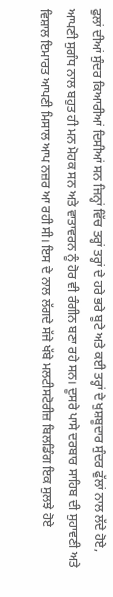ਫੁਲਾਂ ਦੀਆਂ ਸੁੰਦਰ ਕਿਆਰੀਆਂ ਦਿਸੀਆਂ ਸਨ ਜਿਨ੍ਹਾਂ ਵਿੱਚ ਤਰ੍ਹਾਂ ਤਰ੍ਹਾਂ ਦੇ ਹਰੇ ਭਰੇ ਬੂਟੇ ਅਤੇ ਕਈ ਤਰ੍ਹਾਂ ਦੇ ਖੁਸ਼ਬੂਦਾਰ ਸੁੰਦਰ ਫੁੱਲਾਂ ਨਾਲ ਲੱਦੇ ਹੋਏ, ਆਪਣੀ ਸੁਗੰਧ ਨਾਲ ਬਹੁਤ ਹੀ ਮਨ ਮੋਹਕ ਸਨ ਅਤੇ ਵਾਤਾਵਰਨ ਨੂੰ ਹੋਰ ਵੀ ਰੰਗੀਨ ਬਣਾ ਰਹੇ ਸਨ। ਦੂਸਰੇ ਪਾਸੇ ਦਰਬਾਰ ਸਾਹਿਬ ਦੀ ਸੁਹਾਵਣੀ ਅਤੇ ਵਿਸ਼ਾਲ ਇਮਾਰਤ ਆਪਣੀ ਮਿਸਾਲ ਆਪ ਨਜ਼ਰ ਆ ਰਹੀ ਸੀ। ਇਸ ਦੇ ਨਾਲ ਲੱਗਦੇ ਸੱਜੇ ਖੱਬੇ ਮਲਟੀਸਟੋਰੀਜ਼ ਬਿਲਡਿੰਗ ਇਕ ਸੁਲਝੇ ਹੋਏ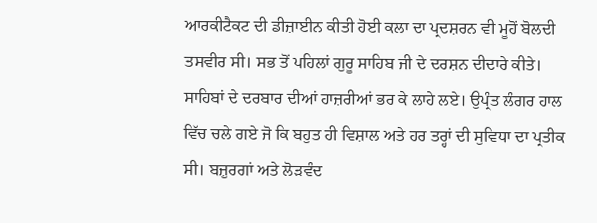ਆਰਕੀਟੈਕਟ ਦੀ ਡੀਜ਼ਾਈਨ ਕੀਤੀ ਹੋਈ ਕਲਾ ਦਾ ਪ੍ਰਦਸ਼ਰਨ ਵੀ ਮੂਹੋਂ ਬੋਲਦੀ ਤਸਵੀਰ ਸੀ। ਸਭ ਤੋਂ ਪਹਿਲਾਂ ਗੁਰੂ ਸਾਹਿਬ ਜੀ ਦੇ ਦਰਸ਼ਨ ਦੀਦਾਰੇ ਕੀਤੇ। ਸਾਹਿਬਾਂ ਦੇ ਦਰਬਾਰ ਦੀਆਂ ਹਾਜ਼ਰੀਆਂ ਭਰ ਕੇ ਲਾਹੇ ਲਏ। ਉਪ੍ਰੰਤ ਲੰਗਰ ਹਾਲ ਵਿੱਚ ਚਲੇ ਗਏ ਜੋ ਕਿ ਬਹੁਤ ਹੀ ਵਿਸ਼ਾਲ ਅਤੇ ਹਰ ਤਰ੍ਹਾਂ ਦੀ ਸੁਵਿਧਾ ਦਾ ਪ੍ਰਤੀਕ ਸੀ। ਬਜ਼ੁਰਗਾਂ ਅਤੇ ਲੋੜਵੰਦ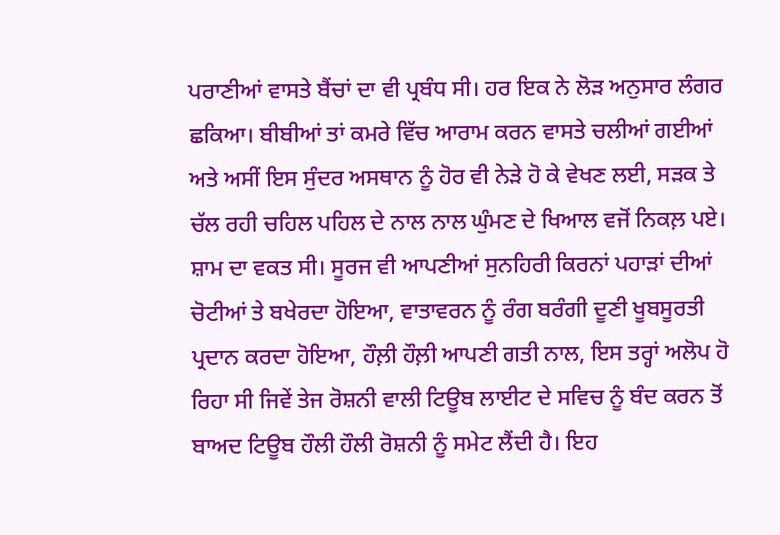ਪਰਾਣੀਆਂ ਵਾਸਤੇ ਬੈਂਚਾਂ ਦਾ ਵੀ ਪ੍ਰਬੰਧ ਸੀ। ਹਰ ਇਕ ਨੇ ਲੋੜ ਅਨੁਸਾਰ ਲੰਗਰ ਛਕਿਆ। ਬੀਬੀਆਂ ਤਾਂ ਕਮਰੇ ਵਿੱਚ ਆਰਾਮ ਕਰਨ ਵਾਸਤੇ ਚਲੀਆਂ ਗਈਆਂ ਅਤੇ ਅਸੀਂ ਇਸ ਸੁੰਦਰ ਅਸਥਾਨ ਨੂੰ ਹੋਰ ਵੀ ਨੇੜੇ ਹੋ ਕੇ ਵੇਖਣ ਲਈ, ਸੜਕ ਤੇ ਚੱਲ ਰਹੀ ਚਹਿਲ ਪਹਿਲ ਦੇ ਨਾਲ ਨਾਲ ਘੁੰਮਣ ਦੇ ਖਿਆਲ ਵਜੋਂ ਨਿਕਲ਼ ਪਏ। ਸ਼ਾਮ ਦਾ ਵਕਤ ਸੀ। ਸੂਰਜ ਵੀ ਆਪਣੀਆਂ ਸੁਨਹਿਰੀ ਕਿਰਨਾਂ ਪਹਾੜਾਂ ਦੀਆਂ ਚੋਟੀਆਂ ਤੇ ਬਖੇਰਦਾ ਹੋਇਆ, ਵਾਤਾਵਰਨ ਨੂੰ ਰੰਗ ਬਰੰਗੀ ਦੂਣੀ ਖੂਬਸੂਰਤੀ ਪ੍ਰਦਾਨ ਕਰਦਾ ਹੋਇਆ, ਹੌਲ਼ੀ ਹੌਲ਼ੀ ਆਪਣੀ ਗਤੀ ਨਾਲ, ਇਸ ਤਰ੍ਹਾਂ ਅਲੋਪ ਹੋ ਰਿਹਾ ਸੀ ਜਿਵੇਂ ਤੇਜ ਰੋਸ਼ਨੀ ਵਾਲੀ ਟਿਊਬ ਲਾਈਟ ਦੇ ਸਵਿਚ ਨੂੰ ਬੰਦ ਕਰਨ ਤੋਂ ਬਾਅਦ ਟਿਊਬ ਹੌਲੀ ਹੌਲੀ ਰੋਸ਼ਨੀ ਨੂੰ ਸਮੇਟ ਲੈਂਦੀ ਹੈ। ਇਹ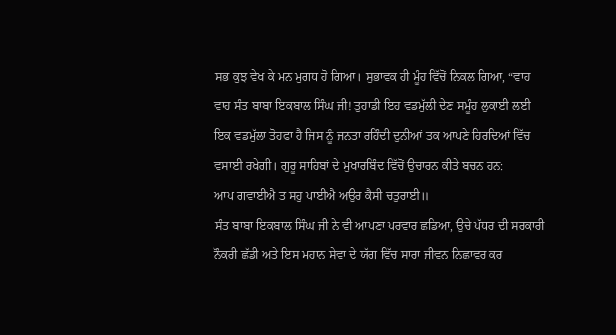ਸਭ ਕੁਝ ਵੇਖ ਕੇ ਮਨ ਮੁਗਧ ਹੋ ਗਿਆ। ਸੁਭਾਵਕ ਹੀ ਮੂੰਹ ਵਿੱਚੋਂ ਨਿਕਲ ਗਿਆ, “ਵਾਹ ਵਾਹ ਸੰਤ ਬਾਬਾ ਇਕਬਾਲ ਸਿੰਘ ਜੀ! ਤੁਹਾਡੀ ਇਹ ਵਡਮੁੱਲੀ ਦੇਣ ਸਮੂੰਹ ਲੁਕਾਈ ਲਈ ਇਕ ਵਡਮੁੱਲਾ ਤੋਹਫਾ ਹੈ ਜਿਸ ਨੂੰ ਜਨਤਾ ਰਹਿੰਦੀ ਦੁਨੀਆਂ ਤਕ ਆਪਣੇ ਹਿਰਦਿਆਂ ਵਿੱਚ ਵਸਾਈ ਰਖੇਗੀ। ਗੁਰੂ ਸਾਹਿਬਾਂ ਦੇ ਮੁਖਾਰਬਿੰਦ ਵਿੱਚੋਂ ਉਚਾਰਨ ਕੀਤੇ ਬਚਨ ਹਨ:
ਆਪ ਗਵਾਈਐ ਤ ਸਹੁ ਪਾਈਐ ਅਉਰ ਕੈਸੀ ਚਤੁਰਾਈ॥
ਸੰਤ ਬਾਬਾ ਇਕਬਾਲ ਸਿੰਘ ਜੀ ਨੇ ਵੀ ਆਪਣਾ ਪਰਵਾਰ ਛਡਿਆ, ਉਚੇ ਪੱਧਰ ਦੀ ਸਰਕਾਰੀ ਨੌਕਰੀ ਛੱਡੀ ਅਤੇ ਇਸ ਮਹਾਨ ਸੇਵਾ ਦੇ ਯੱਗ ਵਿੱਚ ਸਾਰਾ ਜੀਵਨ ਨਿਛਾਵਰ ਕਰ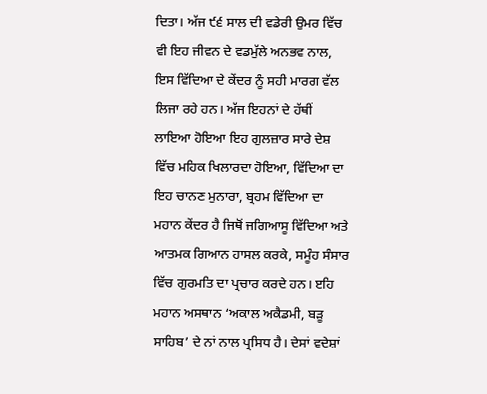ਦਿਤਾ। ਅੱਜ ੯੬ ਸਾਲ ਦੀ ਵਡੇਰੀ ਉਮਰ ਵਿੱਚ ਵੀ ਇਹ ਜੀਵਨ ਦੇ ਵਡਮੁੱਲੇ ਅਨਭਵ ਨਾਲ, ਇਸ ਵਿੱਦਿਆ ਦੇ ਕੇਂਦਰ ਨੂੰ ਸਹੀ ਮਾਰਗ ਵੱਲ ਲਿਜਾ ਰਹੇ ਹਨ। ਅੱਜ ਇਹਨਾਂ ਦੇ ਹੱਥੀਂ ਲਾਇਆ ਹੋਇਆ ਇਹ ਗੁਲਜ਼ਾਰ ਸਾਰੇ ਦੇਸ਼ ਵਿੱਚ ਮਹਿਕ ਖਿਲਾਰਦਾ ਹੋਇਆ, ਵਿੱਦਿਆ ਦਾ ਇਹ ਚਾਨਣ ਮੁਨਾਰਾ, ਬ੍ਰਹਮ ਵਿੱਦਿਆ ਦਾ ਮਹਾਨ ਕੇਂਦਰ ਹੈ ਜਿਥੋਂ ਜਗਿਆਸੂ ਵਿੱਦਿਆ ਅਤੇ ਆਤਮਕ ਗਿਆਨ ਹਾਸਲ ਕਰਕੇ, ਸਮੂੰਹ ਸੰਸਾਰ ਵਿੱਚ ਗੁਰਮਤਿ ਦਾ ਪ੍ਰਚਾਰ ਕਰਦੇ ਹਨ। ੲਹਿ ਮਹਾਨ ਅਸਥਾਨ ‘ਅਕਾਲ ਅਕੈਡਮੀ, ਬੜੂ ਸਾਹਿਬ’ ਦੇ ਨਾਂ ਨਾਲ ਪ੍ਰਸਿਧ ਹੈ। ਦੇਸਾਂ ਵਦੇਸ਼ਾਂ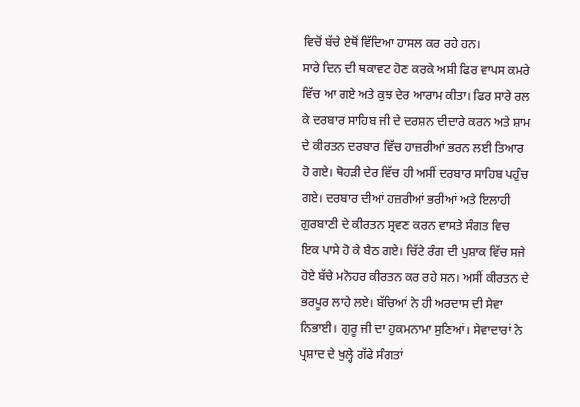ਵਿਚੋਂ ਬੱਚੇ ਏਥੋਂ ਵਿੱਦਿਆ ਹਾਸਲ ਕਰ ਰਹੇ ਹਨ।
ਸਾਰੇ ਦਿਨ ਦੀ ਥਕਾਵਟ ਹੋਣ ਕਰਕੇ ਅਸੀ ਫਿਰ ਵਾਪਸ ਕਮਰੇ ਵਿੱਚ ਆ ਗਏ ਅਤੇ ਕੁਝ ਦੇਰ ਆਰਾਮ ਕੀਤਾ। ਫਿਰ ਸਾਰੇ ਰਲ ਕੇ ਦਰਬਾਰ ਸਾਹਿਬ ਜੀ ਦੇ ਦਰਸ਼ਨ ਦੀਦਾਰੇ ਕਰਨ ਅਤੇ ਸ਼ਾਮ ਦੇ ਕੀਰਤਨ ਦਰਬਾਰ ਵਿੱਚ ਹਾਜ਼ਰੀਆਂ ਭਰਨ ਲਈ ਤਿਆਰ ਹੋ ਗਏ। ਥੋਹੜੀ ਦੇਰ ਵਿੱਚ ਹੀ ਅਸੀਂ ਦਰਬਾਰ ਸਾਹਿਬ ਪਹੁੰਚ ਗਏ। ਦਰਬਾਰ ਦੀਆਂ ਹਜ਼ਰੀਆਂ ਭਰੀਆਂ ਅਤੇ ਇਲਾਹੀ ਗੁਰਬਾਣੀ ਦੇ ਕੀਰਤਨ ਸ੍ਰਵਣ ਕਰਨ ਵਾਸਤੇ ਸੰਗਤ ਵਿਚ ਇਕ ਪਾਸੇ ਹੋ ਕੇ ਬੈਠ ਗਏ। ਚਿੱਟੇ ਰੰਗ ਦੀ ਪੁਸ਼ਾਕ ਵਿੱਚ ਸਜੇ ਹੋਏ ਬੱਚੇ ਮਨੋਹਰ ਕੀਰਤਨ ਕਰ ਰਹੇ ਸਨ। ਅਸੀਂ ਕੀਰਤਨ ਦੇ ਭਰਪੂਰ ਲਾਹੇ ਲਏ। ਬੱਚਿਆਂ ਨੇ ਹੀ ਅਰਦਾਸ ਦੀ ਸੇਵਾ ਨਿਭਾਈ। ਗੁਰੂ ਜੀ ਦਾ ਹੁਕਮਨਾਮਾ ਸੁਣਿਆਂ। ਸੇਵਾਦਾਰਾਂ ਨੇ ਪ੍ਰਸ਼ਾਦ ਦੇ ਖੁਲ੍ਹੇ ਗੱਫੇ ਸੰਗਤਾਂ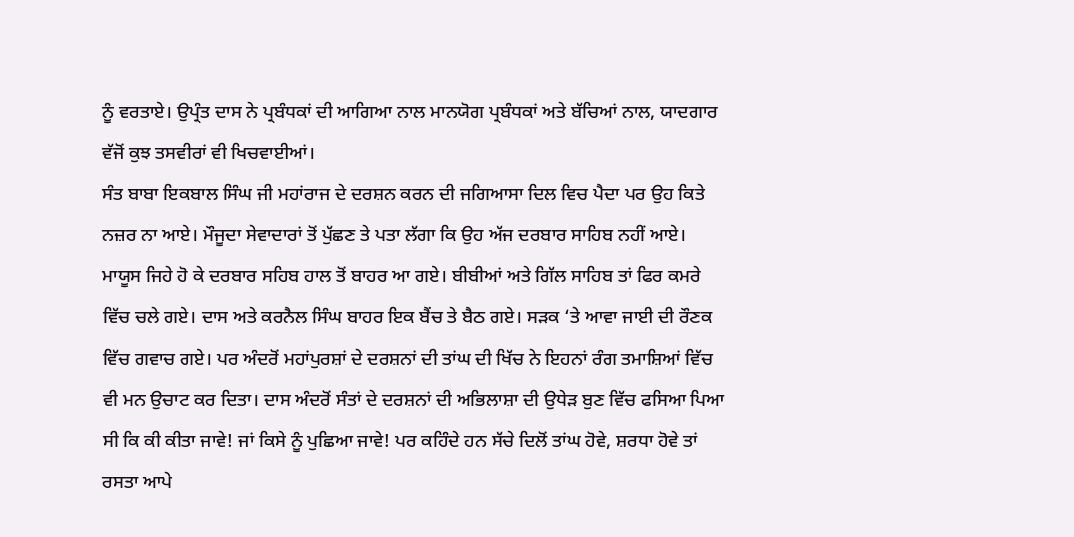ਨੂੰ ਵਰਤਾਏ। ਉਪ੍ਰੰਤ ਦਾਸ ਨੇ ਪ੍ਰਬੰਧਕਾਂ ਦੀ ਆਗਿਆ ਨਾਲ ਮਾਨਯੋਗ ਪ੍ਰਬੰਧਕਾਂ ਅਤੇ ਬੱਚਿਆਂ ਨਾਲ, ਯਾਦਗਾਰ ਵੱਜੋਂ ਕੁਝ ਤਸਵੀਰਾਂ ਵੀ ਖਿਚਵਾਈਆਂ।
ਸੰਤ ਬਾਬਾ ਇਕਬਾਲ ਸਿੰਘ ਜੀ ਮਹਾਂਰਾਜ ਦੇ ਦਰਸ਼ਨ ਕਰਨ ਦੀ ਜਗਿਆਸਾ ਦਿਲ ਵਿਚ ਪੈਦਾ ਪਰ ਉਹ ਕਿਤੇ ਨਜ਼ਰ ਨਾ ਆਏ। ਮੌਜੂਦਾ ਸੇਵਾਦਾਰਾਂ ਤੋਂ ਪੁੱਛਣ ਤੇ ਪਤਾ ਲੱਗਾ ਕਿ ਉਹ ਅੱਜ ਦਰਬਾਰ ਸਾਹਿਬ ਨਹੀਂ ਆਏ। ਮਾਯੂਸ ਜਿਹੇ ਹੋ ਕੇ ਦਰਬਾਰ ਸਹਿਬ ਹਾਲ ਤੋਂ ਬਾਹਰ ਆ ਗਏ। ਬੀਬੀਆਂ ਅਤੇ ਗਿੱਲ ਸਾਹਿਬ ਤਾਂ ਫਿਰ ਕਮਰੇ ਵਿੱਚ ਚਲੇ ਗਏ। ਦਾਸ ਅਤੇ ਕਰਨੈਲ ਸਿੰਘ ਬਾਹਰ ਇਕ ਬੈਂਚ ਤੇ ਬੈਠ ਗਏ। ਸੜਕ ‘ਤੇ ਆਵਾ ਜਾਈ ਦੀ ਰੌਣਕ ਵਿੱਚ ਗਵਾਚ ਗਏ। ਪਰ ਅੰਦਰੋਂ ਮਹਾਂਪੁਰਸ਼ਾਂ ਦੇ ਦਰਸ਼ਨਾਂ ਦੀ ਤਾਂਘ ਦੀ ਖਿੱਚ ਨੇ ਇਹਨਾਂ ਰੰਗ ਤਮਾਸ਼ਿਆਂ ਵਿੱਚ ਵੀ ਮਨ ਉਚਾਟ ਕਰ ਦਿਤਾ। ਦਾਸ ਅੰਦਰੋਂ ਸੰਤਾਂ ਦੇ ਦਰਸ਼ਨਾਂ ਦੀ ਅਭਿਲਾਸ਼ਾ ਦੀ ਉਧੇੜ ਬੁਣ ਵਿੱਚ ਫਸਿਆ ਪਿਆ ਸੀ ਕਿ ਕੀ ਕੀਤਾ ਜਾਵੇ! ਜਾਂ ਕਿਸੇ ਨੂੰ ਪੁਛਿਆ ਜਾਵੇ! ਪਰ ਕਹਿੰਦੇ ਹਨ ਸੱਚੇ ਦਿਲੋਂ ਤਾਂਘ ਹੋਵੇ, ਸ਼ਰਧਾ ਹੋਵੇ ਤਾਂ ਰਸਤਾ ਆਪੇ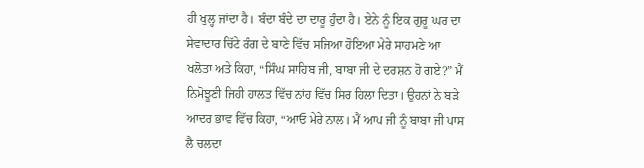ਹੀ ਖੁਲ੍ਹ ਜਾਂਦਾ ਹੈ। ਬੰਦਾ ਬੰਦੇ ਦਾ ਦਾਰੂ ਹੁੰਦਾ ਹੈ। ਏਨੇ ਨੂੰ ਇਕ ਗੁਰੂ ਘਰ ਦਾ ਸੇਵਾਦਾਰ ਚਿੱਟੇ ਰੰਗ ਦੇ ਬਾਣੇ ਵਿੱਚ ਸਜਿਆ ਹੋਇਆ ਮੇਰੇ ਸਾਹਮਣੇ ਆ ਖਲੋਤਾ ਅਤੇ ਕਿਹਾ, “ਸਿੰਘ ਸਾਹਿਬ ਜੀ, ਬਾਬਾ ਜੀ ਦੇ ਦਰਸ਼ਨ ਹੋ ਗਏ?” ਮੈਂ ਨਿਮੋਝੂਣੀ ਜਿਹੀ ਹਾਲਤ ਵਿੱਚ ਨਾਂਹ ਵਿੱਚ ਸਿਰ ਹਿਲਾ ਦਿਤਾ। ਉਹਨਾਂ ਨੇ ਬੜੇ ਆਦਰ ਭਾਵ ਵਿੱਚ ਕਿਹਾ, “ਆਓ ਮੇਰੇ ਨਾਲ। ਮੈਂ ਆਪ ਜੀ ਨੂੰ ਬਾਬਾ ਜੀ ਪਾਸ ਲੈ ਚਲਦਾ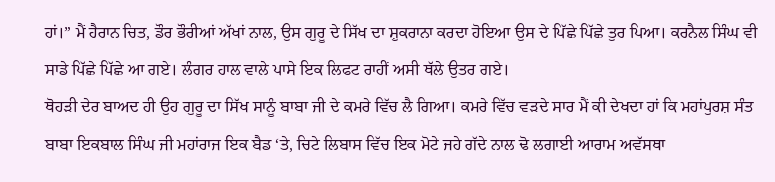ਹਾਂ।” ਮੈਂ ਹੈਰਾਨ ਚਿਤ, ਡੌਰ ਭੌਰੀਆਂ ਅੱਖਾਂ ਨਾਲ, ਉਸ ਗੁਰੂ ਦੇ ਸਿੱਖ ਦਾ ਸ਼ੁਕਰਾਨਾ ਕਰਦਾ ਹੋਇਆ ਉਸ ਦੇ ਪਿੱਛੇ ਪਿੱਛੇ ਤੁਰ ਪਿਆ। ਕਰਨੈਲ ਸਿੰਘ ਵੀ ਸਾਡੇ ਪਿੱਛੇ ਪਿੱਛੇ ਆ ਗਏ। ਲੰਗਰ ਹਾਲ ਵਾਲੇ ਪਾਸੇ ਇਕ ਲਿਫਟ ਰਾਹੀਂ ਅਸੀ ਥੱਲੇ ਉਤਰ ਗਏ।
ਥੋਹੜੀ ਦੇਰ ਬਾਅਦ ਹੀ ਉਹ ਗੁਰੂ ਦਾ ਸਿੱਖ ਸਾਨੂੰ ਬਾਬਾ ਜੀ ਦੇ ਕਮਰੇ ਵਿੱਚ ਲੈ ਗਿਆ। ਕਮਰੇ ਵਿੱਚ ਵੜਦੇ ਸਾਰ ਮੈਂ ਕੀ ਦੇਖਦਾ ਹਾਂ ਕਿ ਮਹਾਂਪੁਰਸ਼ ਸੰਤ ਬਾਬਾ ਇਕਬਾਲ ਸਿੰਘ ਜੀ ਮਹਾਂਰਾਜ ਇਕ ਬੈਡ ‘ਤੇ, ਚਿਟੇ ਲਿਬਾਸ ਵਿੱਚ ਇਕ ਮੋਟੇ ਜਹੇ ਗੱਦੇ ਨਾਲ ਢੋ ਲਗਾਈ ਆਰਾਮ ਅਵੱਸਥਾ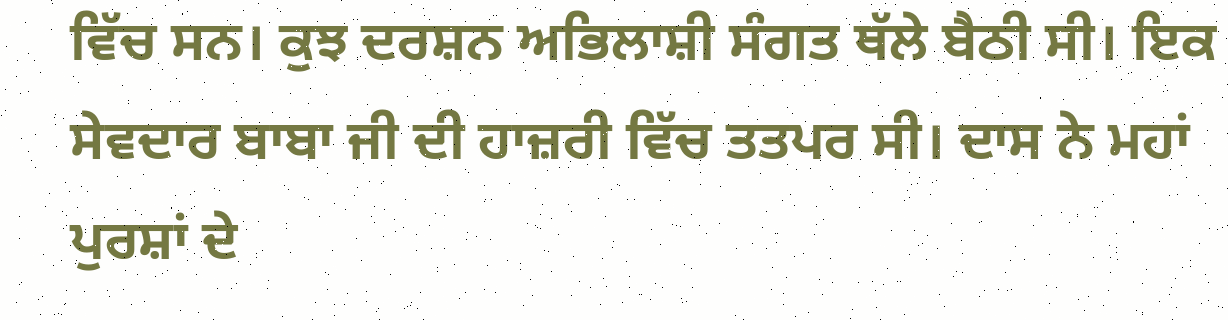ਵਿੱਚ ਸਨ। ਕੁਝ ਦਰਸ਼ਨ ਅਭਿਲਾਸ਼ੀ ਸੰਗਤ ਥੱਲੇ ਬੈਠੀ ਸੀ। ਇਕ ਸੇਵਦਾਰ ਬਾਬਾ ਜੀ ਦੀ ਹਾਜ਼ਰੀ ਵਿੱਚ ਤਤਪਰ ਸੀ। ਦਾਸ ਨੇ ਮਹਾਂ ਪੁਰਸ਼ਾਂ ਦੇ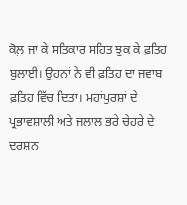ਕੋਲ਼ ਜਾ ਕੇ ਸਤਿਕਾਰ ਸਹਿਤ ਝੁਕ ਕੇ ਫ਼ਤਿਹ ਬੁਲਾਈ। ਉਹਨਾਂ ਨੇ ਵੀ ਫ਼ਤਿਹ ਦਾ ਜਵਾਬ ਫ਼ਤਿਹ ਵਿੱਚ ਦਿਤਾ। ਮਹਾਂਪੁਰਸ਼ਾਂ ਦੇ ਪ੍ਰਭਾਵਸ਼ਾਲੀ ਅਤੇ ਜਲਾਲ ਭਰੇ ਚੇਹਰੇ ਦੇ ਦਰਸ਼ਨ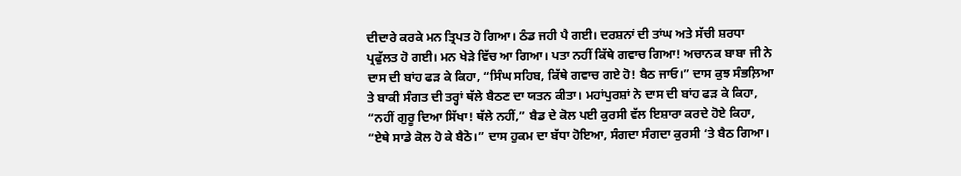ਦੀਦਾਰੇ ਕਰਕੇ ਮਨ ਤ੍ਰਿਪਤ ਹੋ ਗਿਆ। ਠੰਡ ਜਹੀ ਪੈ ਗਈ। ਦਰਸ਼ਨਾਂ ਦੀ ਤਾਂਘ ਅਤੇ ਸੱਚੀ ਸ਼ਰਧਾ ਪ੍ਰਫੁੱਲਤ ਹੋ ਗਈ। ਮਨ ਖੇੜੇ ਵਿੱਚ ਆ ਗਿਆ। ਪਤਾ ਨਹੀਂ ਕਿੱਥੇ ਗਵਾਚ ਗਿਆ! ਅਚਾਨਕ ਬਾਬਾ ਜੀ ਨੇ ਦਾਸ ਦੀ ਬਾਂਹ ਫੜ ਕੇ ਕਿਹਾ, “ਸਿੰਘ ਸਹਿਬ, ਕਿੱਥੇ ਗਵਾਚ ਗਏ ਹੋ! ਬੈਠ ਜਾਓ।” ਦਾਸ ਕੁਝ ਸੰਭਲ਼ਿਆ ਤੇ ਬਾਕੀ ਸੰਗਤ ਦੀ ਤਰ੍ਹਾਂ ਥੱਲੇ ਬੈਠਣ ਦਾ ਯਤਨ ਕੀਤਾ। ਮਹਾਂਪੁਰਸ਼ਾਂ ਨੇ ਦਾਸ ਦੀ ਬਾਂਹ ਫੜ ਕੇ ਕਿਹਾ, “ਨਹੀਂ ਗੁਰੂ ਦਿਆ ਸਿੱਖਾ! ਥੱਲੇ ਨਹੀਂ,” ਬੈਡ ਦੇ ਕੋਲ ਪਈ ਕੁਰਸੀ ਵੱਲ ਇਸ਼ਾਰਾ ਕਰਦੇ ਹੋਏ ਕਿਹਾ, “ਏਥੇ ਸਾਡੇ ਕੋਲ ਹੋ ਕੇ ਬੈਠੋ।” ਦਾਸ ਹੁਕਮ ਦਾ ਬੱਧਾ ਹੋਇਆ, ਸੰਗਦਾ ਸੰਗਦਾ ਕੁਰਸੀ ‘ਤੇ ਬੈਠ ਗਿਆ।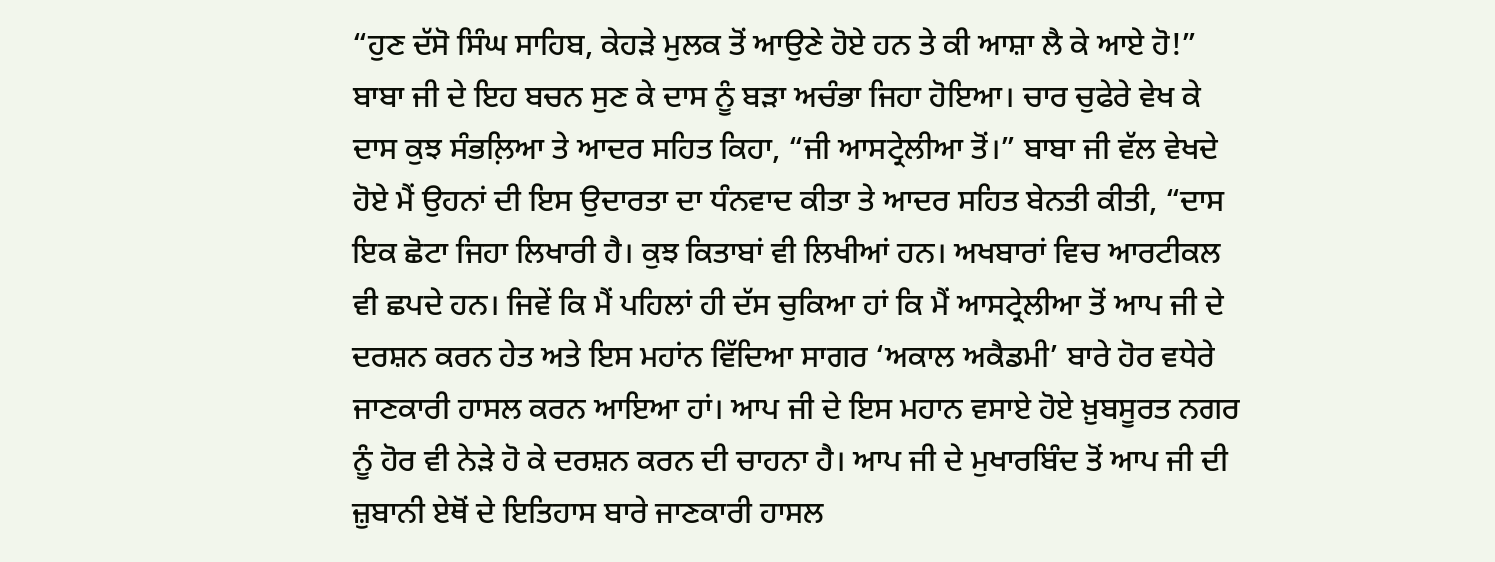“ਹੁਣ ਦੱਸੋ ਸਿੰਘ ਸਾਹਿਬ, ਕੇਹੜੇ ਮੁਲਕ ਤੋਂ ਆਉਣੇ ਹੋਏ ਹਨ ਤੇ ਕੀ ਆਸ਼ਾ ਲੈ ਕੇ ਆਏ ਹੋ!” ਬਾਬਾ ਜੀ ਦੇ ਇਹ ਬਚਨ ਸੁਣ ਕੇ ਦਾਸ ਨੂੰ ਬੜਾ ਅਚੰਭਾ ਜਿਹਾ ਹੋਇਆ। ਚਾਰ ਚੁਫੇਰੇ ਵੇਖ ਕੇ ਦਾਸ ਕੁਝ ਸੰਭਲ਼ਿਆ ਤੇ ਆਦਰ ਸਹਿਤ ਕਿਹਾ, “ਜੀ ਆਸਟ੍ਰੇਲੀਆ ਤੋਂ।” ਬਾਬਾ ਜੀ ਵੱਲ ਵੇਖਦੇ ਹੋਏ ਮੈਂ ਉਹਨਾਂ ਦੀ ਇਸ ਉਦਾਰਤਾ ਦਾ ਧੰਨਵਾਦ ਕੀਤਾ ਤੇ ਆਦਰ ਸਹਿਤ ਬੇਨਤੀ ਕੀਤੀ, “ਦਾਸ ਇਕ ਛੋਟਾ ਜਿਹਾ ਲਿਖਾਰੀ ਹੈ। ਕੁਝ ਕਿਤਾਬਾਂ ਵੀ ਲਿਖੀਆਂ ਹਨ। ਅਖਬਾਰਾਂ ਵਿਚ ਆਰਟੀਕਲ ਵੀ ਛਪਦੇ ਹਨ। ਜਿਵੇਂ ਕਿ ਮੈਂ ਪਹਿਲਾਂ ਹੀ ਦੱਸ ਚੁਕਿਆ ਹਾਂ ਕਿ ਮੈਂ ਆਸਟ੍ਰੇਲੀਆ ਤੋਂ ਆਪ ਜੀ ਦੇ ਦਰਸ਼ਨ ਕਰਨ ਹੇਤ ਅਤੇ ਇਸ ਮਹਾਂਨ ਵਿੱਦਿਆ ਸਾਗਰ ‘ਅਕਾਲ ਅਕੈਡਮੀ’ ਬਾਰੇ ਹੋਰ ਵਧੇਰੇ ਜਾਣਕਾਰੀ ਹਾਸਲ ਕਰਨ ਆਇਆ ਹਾਂ। ਆਪ ਜੀ ਦੇ ਇਸ ਮਹਾਨ ਵਸਾਏ ਹੋਏ ਖ਼ੁਬਸੂਰਤ ਨਗਰ ਨੂੰ ਹੋਰ ਵੀ ਨੇੜੇ ਹੋ ਕੇ ਦਰਸ਼ਨ ਕਰਨ ਦੀ ਚਾਹਨਾ ਹੈ। ਆਪ ਜੀ ਦੇ ਮੁਖਾਰਬਿੰਦ ਤੋਂ ਆਪ ਜੀ ਦੀ ਜ਼ੁਬਾਨੀ ਏਥੋਂ ਦੇ ਇਤਿਹਾਸ ਬਾਰੇ ਜਾਣਕਾਰੀ ਹਾਸਲ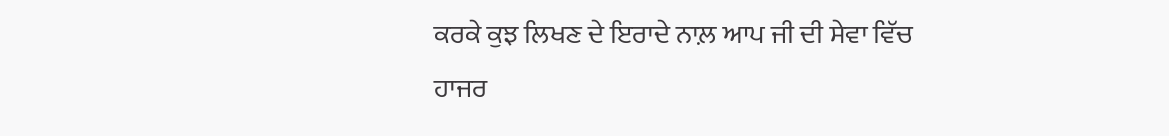ਕਰਕੇ ਕੁਝ ਲਿਖਣ ਦੇ ਇਰਾਦੇ ਨਾਲ਼ ਆਪ ਜੀ ਦੀ ਸੇਵਾ ਵਿੱਚ ਹਾਜਰ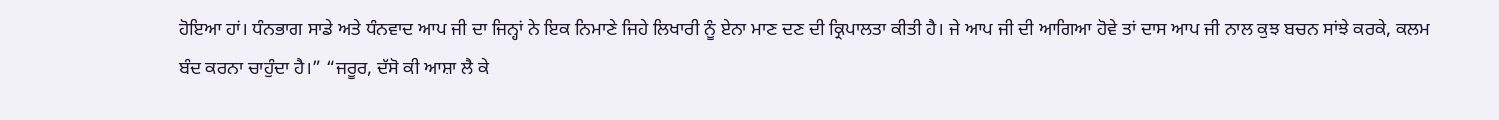ਹੋਇਆ ਹਾਂ। ਧੰਨਭਾਗ ਸਾਡੇ ਅਤੇ ਧੰਨਵਾਦ ਆਪ ਜੀ ਦਾ ਜਿਨ੍ਹਾਂ ਨੇ ਇਕ ਨਿਮਾਣੇ ਜਿਹੇ ਲਿਖਾਰੀ ਨੂੰ ਏਨਾ ਮਾਣ ਦਣ ਦੀ ਕ੍ਰਿਪਾਲਤਾ ਕੀਤੀ ਹੈ। ਜੇ ਆਪ ਜੀ ਦੀ ਆਗਿਆ ਹੋਵੇ ਤਾਂ ਦਾਸ ਆਪ ਜੀ ਨਾਲ ਕੁਝ ਬਚਨ ਸਾਂਝੇ ਕਰਕੇ, ਕਲਮ ਬੰਦ ਕਰਨਾ ਚਾਹੁੰਦਾ ਹੈ।” “ਜਰੂਰ, ਦੱਸੋ ਕੀ ਆਸ਼ਾ ਲੈ ਕੇ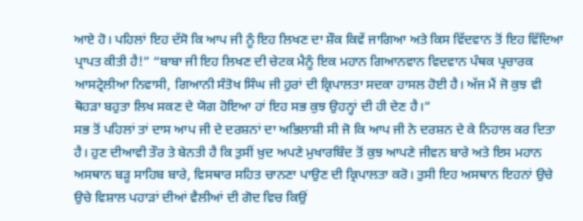ਆਏ ਹੋ। ਪਹਿਲਾਂ ਇਹ ਦੱਸੋ ਕਿ ਆਪ ਜੀ ਨੂੰ ਇਹ ਲਿਖਣ ਦਾ ਸ਼ੌਕ ਕਿਵੇਂ ਜਾਗਿਆ ਅਤੇ ਕਿਸ ਵਿੱਦਵਾਨ ਤੋਂ ਇਹ ਵਿੱਦਿਆ ਪ੍ਰਾਪਤ ਕੀਤੀ ਹੈ!” “ਬਾਬਾ ਜੀ ਇਹ ਲਿਖਣ ਦੀ ਚੇਟਕ ਮੈਨੂੰ ਇਕ ਮਹਾਨ ਗਿਆਨਵਾਨ ਵਿਦਵਾਨ ਪੰਥਕ ਪ੍ਰਚਾਰਕ ਆਸਟ੍ਰੇਲੀਆ ਨਿਵਾਸੀ, ਗਿਆਨੀ ਸੰਤੋਖ ਸਿੰਘ ਜੀ ਹੁਰਾਂ ਦੀ ਕ੍ਰਿਪਾਲਤਾ ਸਦਕਾ ਹਾਸਲ ਹੋਈ ਹੈ। ਅੱਜ ਮੈਂ ਜੋ ਕੁਝ ਵੀ ਥੋਹੜਾ ਬਹੁਤਾ ਲਿਖ ਸਕਣ ਦੇ ਯੋਗ ਹੋਇਆ ਹਾਂ ਇਹ ਸਭ ਕੁਝ ਉਹਨ੍ਹਾਂ ਦੀ ਹੀ ਦੇਣ ਹੈ।”
ਸਭ ਤੋਂ ਪਹਿਲਾਂ ਤਾਂ ਦਾਸ ਆਪ ਜੀ ਦੇ ਦਰਸ਼ਨਾਂ ਦਾ ਅਭਿਲਾਸ਼ੀ ਸੀ ਜੋ ਕਿ ਆਪ ਜੀ ਨੇ ਦਰਸ਼ਨ ਦੇ ਕੇ ਨਿਹਾਲ ਕਰ ਦਿਤਾ ਹੈ। ਹੁਣ ਦੀਆਵੀ ਤੌਰ ਤੇ ਬੇਨਤੀ ਹੈ ਕਿ ਤੁਸੀਂ ਖ਼ੁਦ ਅਪਣੇ ਮੁਖਾਰਬਿੰਦ ਤੋਂ ਕੁਝ ਆਪਣੇ ਜੀਵਨ ਬਾਰੇ ਅਤੇ ਇਸ ਮਹਾਨ ਅਸਥਾਨ ਬੜੂ ਸਾਹਿਬ ਬਾਰੇ, ਵਿਸਥਾਰ ਸਹਿਤ ਚਾਨਣਾ ਪਾਉਣ ਦੀ ਕ੍ਰਿਪਾਲਤਾ ਕਰੋ। ਤੁਸੀ ਇਹ ਅਸਥਾਨ ਇਹਨਾਂ ਉਚੇ ਉਚੇ ਵਿਸ਼ਾਲ ਪਹਾੜਾਂ ਦੀਆਂ ਵੈਲੀਆਂ ਦੀ ਗੋਦ ਵਿਚ ਕਿਉਂ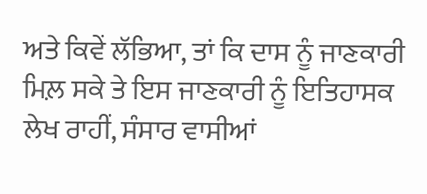ਅਤੇ ਕਿਵੇਂ ਲੱਭਿਆ, ਤਾਂ ਕਿ ਦਾਸ ਨੂੰ ਜਾਣਕਾਰੀ ਮਿਲ਼ ਸਕੇ ਤੇ ਇਸ ਜਾਣਕਾਰੀ ਨੂੰ ਇਤਿਹਾਸਕ ਲੇਖ ਰਾਹੀਂ, ਸੰਸਾਰ ਵਾਸੀਆਂ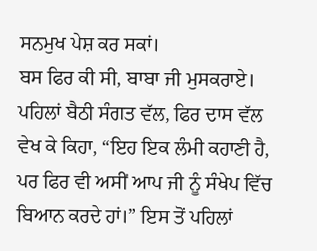ਸਨਮੁਖ ਪੇਸ਼ ਕਰ ਸਕਾਂ।
ਬਸ ਫਿਰ ਕੀ ਸੀ, ਬਾਬਾ ਜੀ ਮੁਸਕਰਾਏ। ਪਹਿਲਾਂ ਬੈਠੀ ਸੰਗਤ ਵੱਲ, ਫਿਰ ਦਾਸ ਵੱਲ ਵੇਖ ਕੇ ਕਿਹਾ, “ਇਹ ਇਕ ਲੰਮੀ ਕਹਾਣੀ ਹੈ, ਪਰ ਫਿਰ ਵੀ ਅਸੀਂ ਆਪ ਜੀ ਨੂੰ ਸੰਖੇਪ ਵਿੱਚ ਬਿਆਨ ਕਰਦੇ ਹਾਂ।” ਇਸ ਤੋਂ ਪਹਿਲਾਂ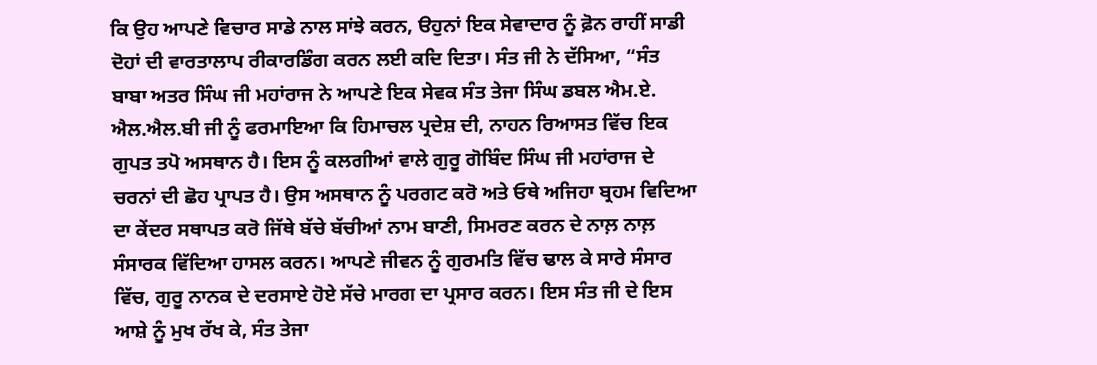ਕਿ ਉਹ ਆਪਣੇ ਵਿਚਾਰ ਸਾਡੇ ਨਾਲ ਸਾਂਝੇ ਕਰਨ, ੳਹੁਨਾਂ ਇਕ ਸੇਵਾਦਾਰ ਨੂੰ ਫ਼ੋਨ ਰਾਹੀਂ ਸਾਡੀ ਦੋਹਾਂ ਦੀ ਵਾਰਤਾਲਾਪ ਰੀਕਾਰਡਿੰਗ ਕਰਨ ਲਈ ਕਦਿ ਦਿਤਾ। ਸੰਤ ਜੀ ਨੇ ਦੱਸਿਆ, “ਸੰਤ ਬਾਬਾ ਅਤਰ ਸਿੰਘ ਜੀ ਮਹਾਂਰਾਜ ਨੇ ਆਪਣੇ ਇਕ ਸੇਵਕ ਸੰਤ ਤੇਜਾ ਸਿੰਘ ਡਬਲ ਐਮ.ਏ. ਐਲ.ਐਲ.ਬੀ ਜੀ ਨੂੰ ਫਰਮਾਇਆ ਕਿ ਹਿਮਾਚਲ ਪ੍ਰਦੇਸ਼ ਦੀ, ਨਾਹਨ ਰਿਆਸਤ ਵਿੱਚ ਇਕ ਗੁਪਤ ਤਪੋ ਅਸਥਾਨ ਹੈ। ਇਸ ਨੂੰ ਕਲਗੀਆਂ ਵਾਲੇ ਗੁਰੂ ਗੋਬਿੰਦ ਸਿੰਘ ਜੀ ਮਹਾਂਰਾਜ ਦੇ ਚਰਨਾਂ ਦੀ ਛੋਹ ਪ੍ਰਾਪਤ ਹੈ। ਉਸ ਅਸਥਾਨ ਨੂੰ ਪਰਗਟ ਕਰੋ ਅਤੇ ਓਥੇ ਅਜਿਹਾ ਬ੍ਰਹਮ ਵਿਦਿਆ ਦਾ ਕੇਂਦਰ ਸਥਾਪਤ ਕਰੋ ਜਿੱਥੇ ਬੱਚੇ ਬੱਚੀਆਂ ਨਾਮ ਬਾਣੀ, ਸਿਮਰਣ ਕਰਨ ਦੇ ਨਾਲ਼ ਨਾਲ਼ ਸੰਸਾਰਕ ਵਿੱਦਿਆ ਹਾਸਲ ਕਰਨ। ਆਪਣੇ ਜੀਵਨ ਨੂੰ ਗੁਰਮਤਿ ਵਿੱਚ ਢਾਲ ਕੇ ਸਾਰੇ ਸੰਸਾਰ ਵਿੱਚ, ਗੁਰੂ ਨਾਨਕ ਦੇ ਦਰਸਾਏ ਹੋਏ ਸੱਚੇ ਮਾਰਗ ਦਾ ਪ੍ਰਸਾਰ ਕਰਨ। ਇਸ ਸੰਤ ਜੀ ਦੇ ਇਸ ਆਸ਼ੇ ਨੂੰ ਮੁਖ ਰੱਖ ਕੇ, ਸੰਤ ਤੇਜਾ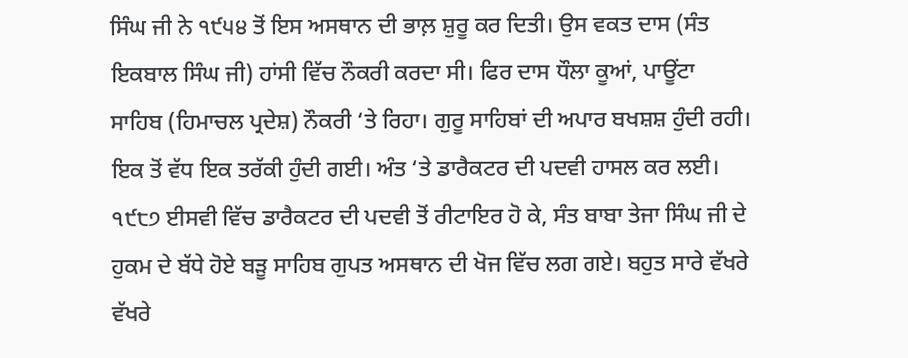ਸਿੰਘ ਜੀ ਨੇ ੧੯੫੪ ਤੋਂ ਇਸ ਅਸਥਾਨ ਦੀ ਭਾਲ਼ ਸ਼ੁਰੂ ਕਰ ਦਿਤੀ। ਉਸ ਵਕਤ ਦਾਸ (ਸੰਤ ਇਕਬਾਲ ਸਿੰਘ ਜੀ) ਹਾਂਸੀ ਵਿੱਚ ਨੌਕਰੀ ਕਰਦਾ ਸੀ। ਫਿਰ ਦਾਸ ਧੌਲਾ ਕੂਆਂ, ਪਾਊਂਟਾ ਸਾਹਿਬ (ਹਿਮਾਚਲ ਪ੍ਰਦੇਸ਼) ਨੌਕਰੀ ‘ਤੇ ਰਿਹਾ। ਗੁਰੂ ਸਾਹਿਬਾਂ ਦੀ ਅਪਾਰ ਬਖਸ਼ਸ਼ ਹੁੰਦੀ ਰਹੀ। ਇਕ ਤੋਂ ਵੱਧ ਇਕ ਤਰੱਕੀ ਹੁੰਦੀ ਗਈ। ਅੰਤ ‘ਤੇ ਡਾਰੈਕਟਰ ਦੀ ਪਦਵੀ ਹਾਸਲ ਕਰ ਲਈ। ੧੯੮੭ ਈਸਵੀ ਵਿੱਚ ਡਾਰੈਕਟਰ ਦੀ ਪਦਵੀ ਤੋਂ ਰੀਟਾਇਰ ਹੋ ਕੇ, ਸੰਤ ਬਾਬਾ ਤੇਜਾ ਸਿੰਘ ਜੀ ਦੇ ਹੁਕਮ ਦੇ ਬੱਧੇ ਹੋਏ ਬੜੂ ਸਾਹਿਬ ਗੁਪਤ ਅਸਥਾਨ ਦੀ ਖੋਜ ਵਿੱਚ ਲਗ ਗਏ। ਬਹੁਤ ਸਾਰੇ ਵੱਖਰੇ ਵੱਖਰੇ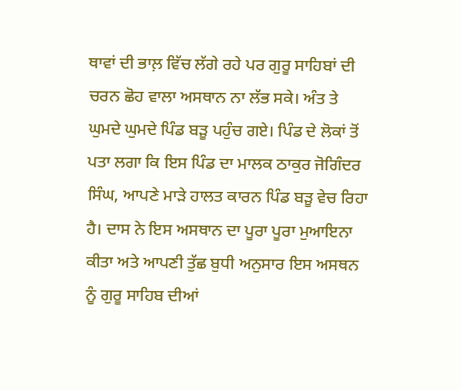ਥਾਵਾਂ ਦੀ ਭਾਲ਼ ਵਿੱਚ ਲੱਗੇ ਰਹੇ ਪਰ ਗੁਰੂ ਸਾਹਿਬਾਂ ਦੀ ਚਰਨ ਛੋਹ ਵਾਲਾ ਅਸਥਾਨ ਨਾ ਲੱਭ ਸਕੇ। ਅੰਤ ਤੇ ਘੁਮਦੇ ਘੁਮਦੇ ਪਿੰਡ ਬੜੂ ਪਹੁੰਚ ਗਏ। ਪਿੰਡ ਦੇ ਲੋਕਾਂ ਤੋਂ ਪਤਾ ਲਗਾ ਕਿ ਇਸ ਪਿੰਡ ਦਾ ਮਾਲਕ ਠਾਕੁਰ ਜੋਗਿੰਦਰ ਸਿੰਘ, ਆਪਣੇ ਮਾੜੇ ਹਾਲਤ ਕਾਰਨ ਪਿੰਡ ਬੜੂ ਵੇਚ ਰਿਹਾ ਹੈ। ਦਾਸ ਨੇ ਇਸ ਅਸਥਾਨ ਦਾ ਪੂਰਾ ਪੂਰਾ ਮੁਆਇਨਾ ਕੀਤਾ ਅਤੇ ਆਪਣੀ ਤੁੱਛ ਬੁਧੀ ਅਨੁਸਾਰ ਇਸ ਅਸਥਨ ਨੂੰ ਗੁਰੂ ਸਾਹਿਬ ਦੀਆਂ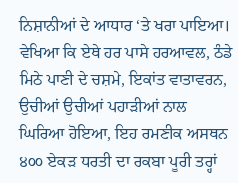ਨਿਸ਼ਾਨੀਆਂ ਦੇ ਆਧਾਰ ‘ਤੇ ਖਰਾ ਪਾਇਆ। ਵੇਖਿਆ ਕਿ ਏਥੇ ਹਰ ਪਾਸੇ ਹਰਆਵਲ, ਠੰਡੇ ਮਿਠੇ ਪਾਣੀ ਦੇ ਚਸ਼ਮੇ, ਇਕਾਂਤ ਵਾਤਾਵਰਨ, ਉਚੀਆਂ ਉਚੀਆਂ ਪਹਾੜੀਆਂ ਨਾਲ ਘਿਰਿਆ ਹੋਇਆ, ਇਹ ਰਮਣੀਕ ਅਸਥਨ ੪੦੦ ਏਕੜ ਧਰਤੀ ਦਾ ਰਕਬਾ ਪੂਰੀ ਤਰ੍ਹਾਂ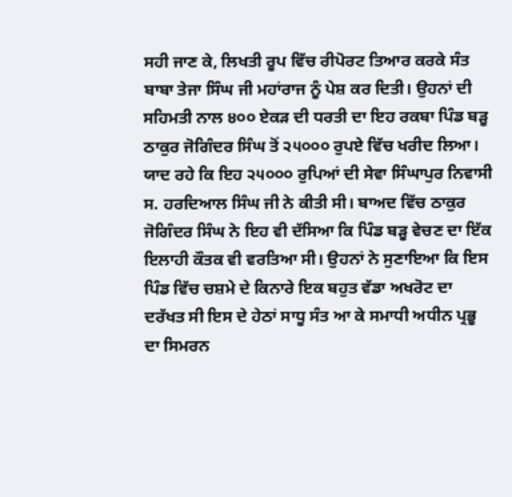ਸਹੀ ਜਾਣ ਕੇ, ਲਿਖਤੀ ਰੂਪ ਵਿੱਚ ਰੀਪੋਰਟ ਤਿਆਰ ਕਰਕੇ ਸੰਤ ਬਾਬਾ ਤੇਜਾ ਸਿੰਘ ਜੀ ਮਹਾਂਰਾਜ ਨੂੰ ਪੇਸ਼ ਕਰ ਦਿਤੀ। ਉਹਨਾਂ ਦੀ ਸਹਿਮਤੀ ਨਾਲ ੪੦੦ ਏਕੜ ਦੀ ਧਰਤੀ ਦਾ ਇਹ ਰਕਬਾ ਪਿੰਡ ਬੜੂ ਠਾਕੁਰ ਜੋਗਿੰਦਰ ਸਿੰਘ ਤੋਂ ੨੫੦੦੦ ਰੁਪਏ ਵਿੱਚ ਖਰੀਦ ਲਿਆ। ਯਾਦ ਰਹੇ ਕਿ ਇਹ ੨੫੦੦੦ ਰੁਪਿਆਂ ਦੀ ਸੇਵਾ ਸਿੰਘਾਪੁਰ ਨਿਵਾਸੀ ਸ. ਹਰਦਿਆਲ ਸਿੰਘ ਜੀ ਨੇ ਕੀਤੀ ਸੀ। ਬਾਅਦ ਵਿੱਚ ਠਾਕੁਰ ਜੋਗਿੰਦਰ ਸਿੰਘ ਨੇ ਇਹ ਵੀ ਦੱਸਿਆ ਕਿ ਪਿੰਡ ਬੜੂ ਵੇਚਣ ਦਾ ਇੱਕ ਇਲਾਹੀ ਕੌਤਕ ਵੀ ਵਰਤਿਆ ਸੀ। ਉਹਨਾਂ ਨੇ ਸੁਣਾਇਆ ਕਿ ਇਸ ਪਿੰਡ ਵਿੱਚ ਚਸ਼ਮੇ ਦੇ ਕਿਨਾਰੇ ਇਕ ਬਹੁਤ ਵੱਡਾ ਅਖਰੋਟ ਦਾ ਦਰੱਖਤ ਸੀ ਇਸ ਦੇ ਹੇਠਾਂ ਸਾਧੂ ਸੰਤ ਆ ਕੇ ਸਮਾਧੀ ਅਧੀਨ ਪ੍ਰਭੂ ਦਾ ਸਿਮਰਨ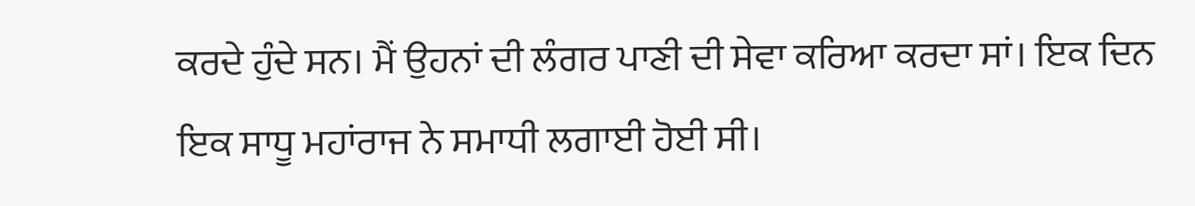ਕਰਦੇ ਹੁੰਦੇ ਸਨ। ਮੈਂ ਉਹਨਾਂ ਦੀ ਲੰਗਰ ਪਾਣੀ ਦੀ ਸੇਵਾ ਕਰਿਆ ਕਰਦਾ ਸਾਂ। ਇਕ ਦਿਨ ਇਕ ਸਾਧੂ ਮਹਾਂਰਾਜ ਨੇ ਸਮਾਧੀ ਲਗਾਈ ਹੋਈ ਸੀ।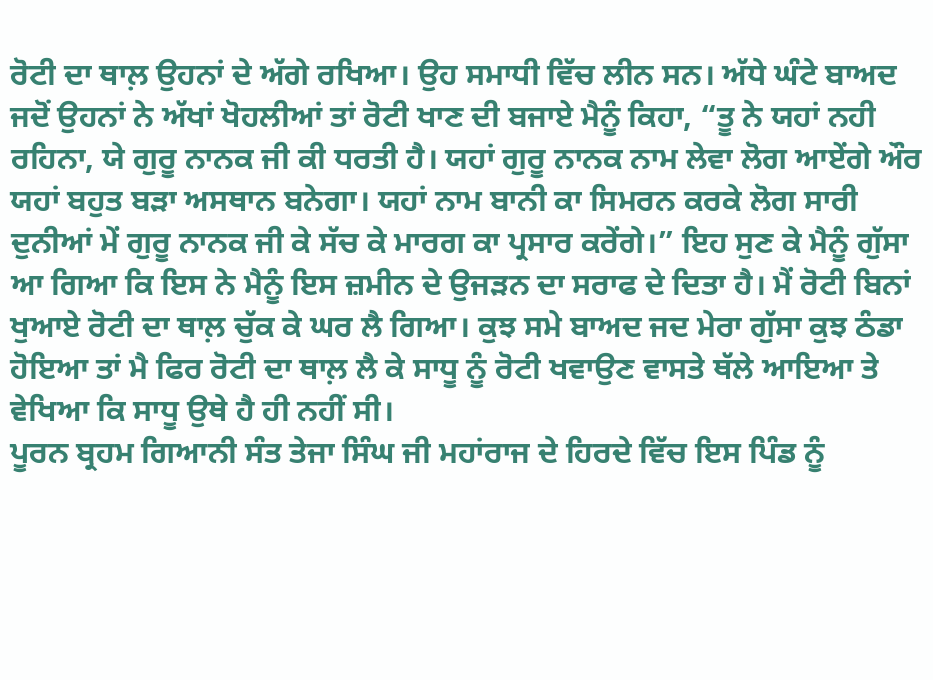ਰੋਟੀ ਦਾ ਥਾਲ਼ ਉਹਨਾਂ ਦੇ ਅੱਗੇ ਰਖਿਆ। ਉਹ ਸਮਾਧੀ ਵਿੱਚ ਲੀਨ ਸਨ। ਅੱਧੇ ਘੰਟੇ ਬਾਅਦ ਜਦੋਂ ਉਹਨਾਂ ਨੇ ਅੱਖਾਂ ਖੋਹਲੀਆਂ ਤਾਂ ਰੋਟੀ ਖਾਣ ਦੀ ਬਜਾਏ ਮੈਨੂੰ ਕਿਹਾ, “ਤੂ ਨੇ ਯਹਾਂ ਨਹੀ ਰਹਿਨਾ, ਯੇ ਗੁਰੂ ਨਾਨਕ ਜੀ ਕੀ ਧਰਤੀ ਹੈ। ਯਹਾਂ ਗੁਰੂ ਨਾਨਕ ਨਾਮ ਲੇਵਾ ਲੋਗ ਆਏਂਗੇ ਔਰ ਯਹਾਂ ਬਹੁਤ ਬੜਾ ਅਸਥਾਨ ਬਨੇਗਾ। ਯਹਾਂ ਨਾਮ ਬਾਨੀ ਕਾ ਸਿਮਰਨ ਕਰਕੇ ਲੋਗ ਸਾਰੀ ਦੁਨੀਆਂ ਮੇਂ ਗੁਰੂ ਨਾਨਕ ਜੀ ਕੇ ਸੱਚ ਕੇ ਮਾਰਗ ਕਾ ਪ੍ਰਸਾਰ ਕਰੇਂਗੇ।” ਇਹ ਸੁਣ ਕੇ ਮੈਨੂੰ ਗੁੱਸਾ ਆ ਗਿਆ ਕਿ ਇਸ ਨੇ ਮੈਨੂੰ ਇਸ ਜ਼ਮੀਨ ਦੇ ਉਜੜਨ ਦਾ ਸਰਾਫ ਦੇ ਦਿਤਾ ਹੈ। ਮੈਂ ਰੋਟੀ ਬਿਨਾਂ ਖੁਆਏ ਰੋਟੀ ਦਾ ਥਾਲ਼ ਚੁੱਕ ਕੇ ਘਰ ਲੈ ਗਿਆ। ਕੁਝ ਸਮੇ ਬਾਅਦ ਜਦ ਮੇਰਾ ਗੁੱਸਾ ਕੁਝ ਠੰਡਾ ਹੋਇਆ ਤਾਂ ਮੈ ਫਿਰ ਰੋਟੀ ਦਾ ਥਾਲ਼ ਲੈ ਕੇ ਸਾਧੂ ਨੂੰ ਰੋਟੀ ਖਵਾਉਣ ਵਾਸਤੇ ਥੱਲੇ ਆਇਆ ਤੇ ਵੇਖਿਆ ਕਿ ਸਾਧੂ ਉਥੇ ਹੈ ਹੀ ਨਹੀਂ ਸੀ।
ਪੂਰਨ ਬ੍ਰਹਮ ਗਿਆਨੀ ਸੰਤ ਤੇਜਾ ਸਿੰਘ ਜੀ ਮਹਾਂਰਾਜ ਦੇ ਹਿਰਦੇ ਵਿੱਚ ਇਸ ਪਿੰਡ ਨੂੰ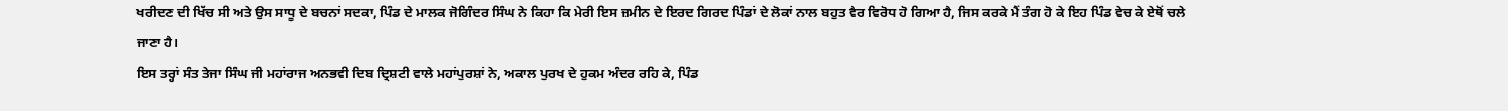ਖਰੀਦਣ ਦੀ ਖਿੱਚ ਸੀ ਅਤੇ ਉਸ ਸਾਧੂ ਦੇ ਬਚਨਾਂ ਸਦਕਾ, ਪਿੰਡ ਦੇ ਮਾਲਕ ਜੋਗਿੰਦਰ ਸਿੰਘ ਨੇ ਕਿਹਾ ਕਿ ਮੇਰੀ ਇਸ ਜ਼ਮੀਨ ਦੇ ਇਰਦ ਗਿਰਦ ਪਿੰਡਾਂ ਦੇ ਲੋਕਾਂ ਨਾਲ ਬਹੁਤ ਵੈਰ ਵਿਰੋਧ ਹੋ ਗਿਆ ਹੈ, ਜਿਸ ਕਰਕੇ ਮੈਂ ਤੰਗ ਹੋ ਕੇ ਇਹ ਪਿੰਡ ਵੇਚ ਕੇ ਏਥੋਂ ਚਲੇ ਜਾਣਾ ਹੈ।
ਇਸ ਤਰ੍ਹਾਂ ਸੰਤ ਤੇਜਾ ਸਿੰਘ ਜੀ ਮਹਾਂਰਾਜ ਅਨਭਵੀ ਦਿਬ ਦ੍ਰਿਸ਼ਟੀ ਵਾਲੇ ਮਹਾਂਪੁਰਸ਼ਾਂ ਨੇ, ਅਕਾਲ ਪੁਰਖ ਦੇ ਹੁਕਮ ਅੰਦਰ ਰਹਿ ਕੇ, ਪਿੰਡ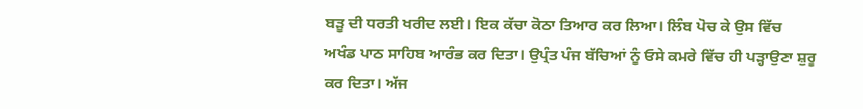ਬੜੂ ਦੀ ਧਰਤੀ ਖਰੀਦ ਲਈ। ਇਕ ਕੱਚਾ ਕੋਠਾ ਤਿਆਰ ਕਰ ਲਿਆ। ਲਿੰਬ ਪੋਚ ਕੇ ਉਸ ਵਿੱਚ ਅਖੰਡ ਪਾਠ ਸਾਹਿਬ ਆਰੰਭ ਕਰ ਦਿਤਾ। ਉਪ੍ਰੰਤ ਪੰਜ ਬੱਚਿਆਂ ਨੂੰ ਓਸੇ ਕਮਰੇ ਵਿੱਚ ਹੀ ਪੜ੍ਹਾਉਣਾ ਸ਼ੁਰੂ ਕਰ ਦਿਤਾ। ਅੱਜ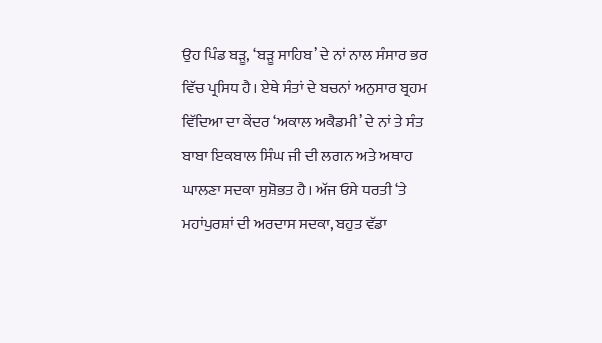ਉਹ ਪਿੰਡ ਬੜੂ, ‘ਬੜੂ ਸਾਹਿਬ’ ਦੇ ਨਾਂ ਨਾਲ ਸੰਸਾਰ ਭਰ ਵਿੱਚ ਪ੍ਰਸਿਧ ਹੈ। ਏਥੇ ਸੰਤਾਂ ਦੇ ਬਚਨਾਂ ਅਨੁਸਾਰ ਬ੍ਰਹਮ ਵਿੱਦਿਆ ਦਾ ਕੇਂਦਰ ‘ਅਕਾਲ ਅਕੈਡਮੀ’ ਦੇ ਨਾਂ ਤੇ ਸੰਤ ਬਾਬਾ ਇਕਬਾਲ ਸਿੰਘ ਜੀ ਦੀ ਲਗਨ ਅਤੇ ਅਥਾਹ ਘਾਲਣਾ ਸਦਕਾ ਸੁਸ਼ੋਭਤ ਹੈ। ਅੱਜ ਓਸੇ ਧਰਤੀ ‘ਤੇ ਮਹਾਂਪੁਰਸ਼ਾਂ ਦੀ ਅਰਦਾਸ ਸਦਕਾ, ਬਹੁਤ ਵੱਡਾ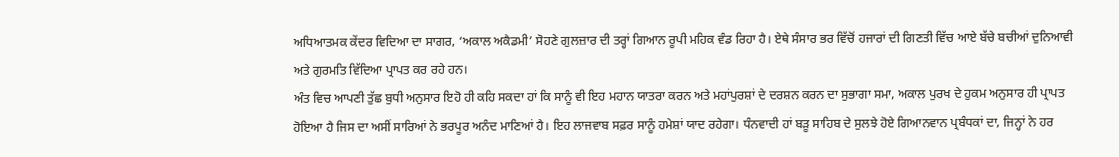ਅਧਿਆਤਮਕ ਕੇਂਦਰ ਵਿਦਿਆ ਦਾ ਸਾਗਰ, ‘ਅਕਾਲ ਅਕੈਡਮੀ’ ਸੋਹਣੇ ਗੁਲਜ਼ਾਰ ਦੀ ਤਰ੍ਹਾਂ ਗਿਆਨ ਰੂਪੀ ਮਹਿਕ ਵੰਡ ਰਿਹਾ ਹੈ। ਏਥੇ ਸੰਸਾਰ ਭਰ ਵਿੱਚੋਂ ਹਜਾਰਾਂ ਦੀ ਗਿਣਤੀ ਵਿੱਚ ਆਏ ਬੱਚੇ ਬਚੀਆਂ ਦੁਨਿਆਵੀ ਅਤੇ ਗੁਰਮਤਿ ਵਿੱਦਿਆ ਪ੍ਰਾਪਤ ਕਰ ਰਹੇ ਹਨ।
ਅੰਤ ਵਿਚ ਆਪਣੀ ਤੁੱਛ ਬੁਧੀ ਅਨੁਸਾਰ ਇਹੋ ਹੀ ਕਹਿ ਸਕਦਾ ਹਾਂ ਕਿ ਸਾਨੂੰ ਵੀ ਇਹ ਮਹਾਨ ਯਾਤਰਾ ਕਰਨ ਅਤੇ ਮਹਾਂਪੁਰਸ਼ਾਂ ਦੇ ਦਰਸ਼ਨ ਕਰਨ ਦਾ ਸੁਭਾਗਾ ਸਮਾ, ਅਕਾਲ ਪੁਰਖ ਦੇ ਹੁਕਮ ਅਨੁਸਾਰ ਹੀ ਪ੍ਰਾਪਤ ਹੋਇਆ ਹੈ ਜਿਸ ਦਾ ਅਸੀਂ ਸਾਰਿਆਂ ਨੇ ਭਰਪੂਰ ਅਨੰਦ ਮਾਣਿਆਂ ਹੈ। ਇਹ ਲਾਜਵਾਬ ਸਫ਼ਰ ਸਾਨੂੰ ਹਮੇਸ਼ਾਂ ਯਾਦ ਰਹੇਗਾ। ਧੰਨਵਾਦੀ ਹਾਂ ਬੜੂ ਸਾਹਿਬ ਦੇ ਸੁਲਝੇ ਹੋਏ ਗਿਆਨਵਾਨ ਪ੍ਰਬੰਧਕਾਂ ਦਾ, ਜਿਨ੍ਹਾਂ ਨੇ ਹਰ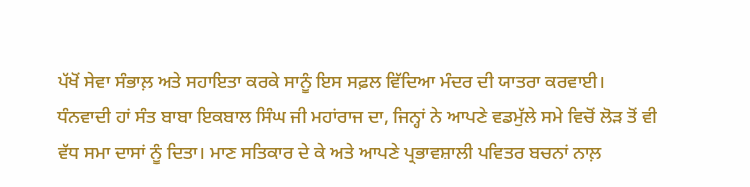ਪੱਖੋਂ ਸੇਵਾ ਸੰਭਾਲ਼ ਅਤੇ ਸਹਾਇਤਾ ਕਰਕੇ ਸਾਨੂੰ ਇਸ ਸਫ਼ਲ ਵਿੱਦਿਆ ਮੰਦਰ ਦੀ ਯਾਤਰਾ ਕਰਵਾਈ।
ਧੰਨਵਾਦੀ ਹਾਂ ਸੰਤ ਬਾਬਾ ਇਕਬਾਲ ਸਿੰਘ ਜੀ ਮਹਾਂਰਾਜ ਦਾ, ਜਿਨ੍ਹਾਂ ਨੇ ਆਪਣੇ ਵਡਮੁੱਲੇ ਸਮੇ ਵਿਚੋਂ ਲੋੜ ਤੋਂ ਵੀ ਵੱਧ ਸਮਾ ਦਾਸਾਂ ਨੂੰ ਦਿਤਾ। ਮਾਣ ਸਤਿਕਾਰ ਦੇ ਕੇ ਅਤੇ ਆਪਣੇ ਪ੍ਰਭਾਵਸ਼ਾਲੀ ਪਵਿਤਰ ਬਚਨਾਂ ਨਾਲ਼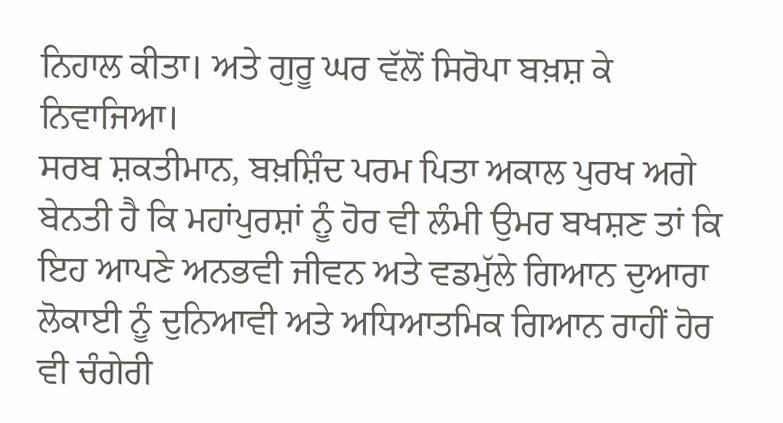ਨਿਹਾਲ ਕੀਤਾ। ਅਤੇ ਗੁਰੂ ਘਰ ਵੱਲੋਂ ਸਿਰੋਪਾ ਬਖ਼ਸ਼ ਕੇ ਨਿਵਾਜਿਆ।
ਸਰਬ ਸ਼ਕਤੀਮਾਨ, ਬਖ਼ਸ਼ਿੰਦ ਪਰਮ ਪਿਤਾ ਅਕਾਲ ਪੁਰਖ ਅਗੇ ਬੇਨਤੀ ਹੈ ਕਿ ਮਹਾਂਪੁਰਸ਼ਾਂ ਨੂੰ ਹੋਰ ਵੀ ਲੰਮੀ ਉਮਰ ਬਖਸ਼ਣ ਤਾਂ ਕਿ ਇਹ ਆਪਣੇ ਅਨਭਵੀ ਜੀਵਨ ਅਤੇ ਵਡਮੁੱਲੇ ਗਿਆਨ ਦੁਆਰਾ ਲੋਕਾਈ ਨੂੰ ਦੁਨਿਆਵੀ ਅਤੇ ਅਧਿਆਤਮਿਕ ਗਿਆਨ ਰਾਹੀਂ ਹੋਰ ਵੀ ਚੰਗੇਰੀ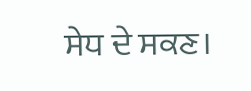ਸੇਧ ਦੇ ਸਕਣ।